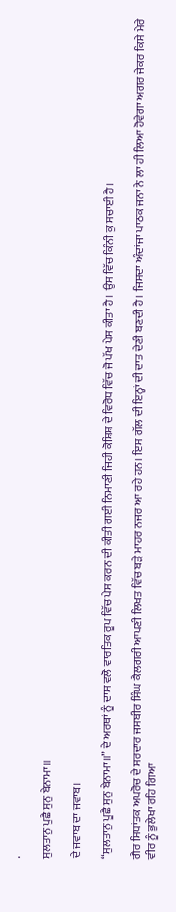.

ਸੁਲਤਾਨੁ ਪੁਛੈ ਸੁਨੁ ਬੇਨਾਮਾ॥

ਦੇ ਜਵਾਬ ਦਾ ਜਵਾਬ।

“ਸੁਲਤਾਨੁ ਪੂਛੈ ਸੁਨੁ ਬੇਨਾਮਾ॥” ਦੇ ਅਰਥਾਂ ਨੂੰ ਦਾਸ ਵਲੋ ਵਾਰਤਿਕ ਰੂਪ ਵਿੱਚ ਪੇਸ ਕਰਨ ਦੀ ਕੀਤੀ ਗਈ ਨਿਮਾਣੀ ਜਿਹੀ ਕੋਸ਼ਿਸ਼ ਦੇ ਵਿਰੋਧ ਵਿੱਚ ਜੋ ਪੱਖ ਪੇਸ ਕੀਤਾ ਹੈ। ਉਸ ਵਿੱਚ ਕਿੰਨੀ ਕੁ ਸਚਾਈ ਹੈ।

ਗੈਰ ਸਿਧਾਂਤਕ ਅਪਰੋਚ ਦੇ ਸਰਦਾਰ ਜਸਬੀਰ ਸਿੰਘ ਕੈਲਗਰੀ ਆਪਣੀ ਲਿਖਤ ਵਿੱਚ ਬੜੇ ਮਾਹਰ ਨਜਰ ਆ ਰਹੇ ਹਨ। ਇਸ ਗੱਲ ਦੀ ਇਨ੍ਹਾਂ ਦੀ ਦਾਤ ਦੇਣੀ ਬਣਦੀ ਹੈ। ਜਿਸਦਾ ਅੰਦਾਂਜਾ ਪਾਠਕ ਜਨਾ ਨੇ ਲਾ ਹੀ ਲਿਆ ਹੋਵੇਗਾ ਅਗਰ ਜੇਕਰ ਕਿਸੇ ਮੇਰੇ ਵੀਰ ਨੂੰ ਭੁਲੇਖਾ ਰਹਿ ਗਿਆ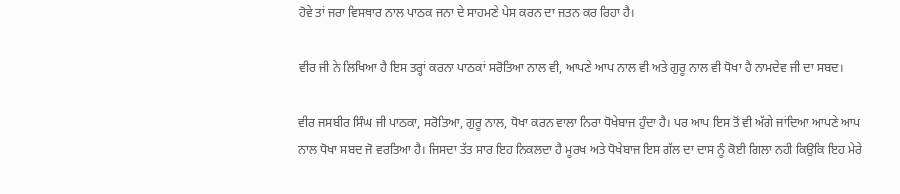ਹੋਵੇ ਤਾਂ ਜਰਾ ਵਿਸਥਾਰ ਨਾਲ ਪਾਠਕ ਜਨਾ ਦੇ ਸਾਹਮਣੇ ਪੇਸ ਕਰਨ ਦਾ ਜਤਨ ਕਰ ਰਿਹਾ ਹੈ।

ਵੀਰ ਜੀ ਨੇ ਲਿਖਿਆ ਹੈ ਇਸ ਤਰ੍ਹਾਂ ਕਰਨਾ ਪਾਠਕਾਂ ਸਰੋਤਿਆ ਨਾਲ ਵੀ, ਆਪਣੇ ਆਪ ਨਾਲ ਵੀ ਅਤੇ ਗੁਰੂ ਨਾਲ ਵੀ ਧੋਖਾ ਹੈ ਨਾਮਦੇਵ ਜੀ ਦਾ ਸਬਦ।

ਵੀਰ ਜਸਬੀਰ ਸਿੰਘ ਜੀ ਪਾਠਕਾ, ਸਰੋਤਿਆ, ਗੁਰੂ ਨਾਲ, ਧੋਖਾ ਕਰਨ ਵਾਲਾ ਨਿਰਾ ਧੋਖੇਬਾਜ ਹੁੰਦਾ ਹੈ। ਪਰ ਆਪ ਇਸ ਤੋਂ ਵੀ ਅੱਗੇ ਜਾਂਦਿਆ ਆਪਣੇ ਆਪ ਨਾਲ ਧੋਖਾ ਸਬਦ ਜੋ ਵਰਤਿਆ ਹੈ। ਜਿਸਦਾ ਤੱਤ ਸਾਰ ਇਹ ਨਿਕਲਦਾ ਹੈ ਮੂਰਖ ਅਤੇ ਧੋਖੇਬਾਜ ਇਸ ਗੱਲ ਦਾ ਦਾਸ ਨੂੰ ਕੋਈ ਗਿਲਾ ਨਹੀ ਕਿਉਕਿ ਇਹ ਮੇਰੇ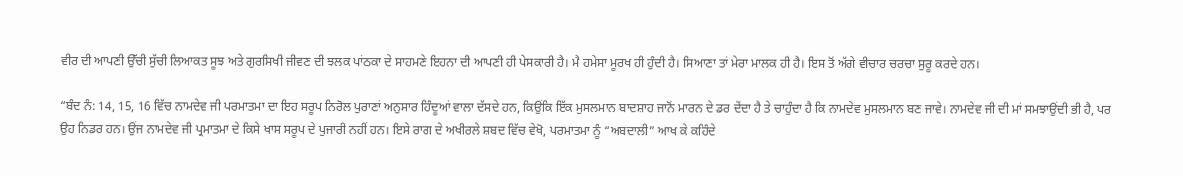ਵੀਰ ਦੀ ਆਪਣੀ ਉੱਚੀ ਸੁੱਚੀ ਲਿਆਕਤ ਸੂਝ ਅਤੇ ਗੁਰਸਿਖੀ ਜੀਵਣ ਦੀ ਝਲਕ ਪਾਂਠਕਾ ਦੇ ਸਾਹਮਣੇ ਇਹਨਾ ਦੀ ਆਪਣੀ ਹੀ ਪੇਸਕਾਰੀ ਹੈ। ਮੈ ਹਮੇਸਾ ਮੂਰਖ ਹੀ ਹੁੰਦੀ ਹੈ। ਸਿਆਣਾ ਤਾਂ ਮੇਰਾ ਮਾਲਕ ਹੀ ਹੈ। ਇਸ ਤੋਂ ਅੱਗੇ ਵੀਚਾਰ ਚਰਚਾ ਸੁਰੂ ਕਰਦੇ ਹਨ।

“ਬੰਦ ਨੰ: 14, 15, 16 ਵਿੱਚ ਨਾਮਦੇਵ ਜੀ ਪਰਮਾਤਮਾ ਦਾ ਇਹ ਸਰੂਪ ਨਿਰੋਲ ਪੁਰਾਣਾਂ ਅਨੁਸਾਰ ਹਿੰਦੂਆਂ ਵਾਲਾ ਦੱਸਦੇ ਹਨ, ਕਿਉਂਕਿ ਇੱਕ ਮੁਸਲਮਾਨ ਬਾਦਸ਼ਾਹ ਜਾਨੋਂ ਮਾਰਨ ਦੇ ਡਰ ਦੇਂਦਾ ਹੈ ਤੇ ਚਾਹੁੰਦਾ ਹੈ ਕਿ ਨਾਮਦੇਵ ਮੁਸਲਮਾਨ ਬਣ ਜਾਵੇ। ਨਾਮਦੇਵ ਜੀ ਦੀ ਮਾਂ ਸਮਝਾਉਂਦੀ ਭੀ ਹੈ, ਪਰ ਉਹ ਨਿਡਰ ਹਨ। ਉਂਜ ਨਾਮਦੇਵ ਜੀ ਪ੍ਰਮਾਤਮਾ ਦੇ ਕਿਸੇ ਖਾਸ ਸਰੂਪ ਦੇ ਪੁਜਾਰੀ ਨਹੀਂ ਹਨ। ਇਸੇ ਰਾਗ ਦੇ ਅਖੀਰਲੇ ਸ਼ਬਦ ਵਿੱਚ ਵੇਖੋ, ਪਰਮਾਤਮਾ ਨੂੰ “ਅਬਦਾਲੀ” ਆਖ ਕੇ ਕਹਿੰਦੇ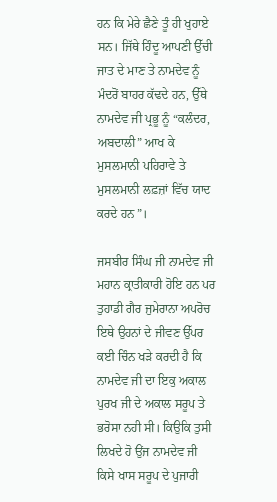ਹਨ ਕਿ ਮੇਰੇ ਛੈਣੇ ਤੂੰ ਹੀ ਖੁਹਾਏ ਸਨ। ਜਿੱਥੇ ਹਿੰਦੂ ਆਪਣੀ ਉੱਚੀ ਜਾਤ ਦੇ ਮਾਣ ਤੇ ਨਾਮਦੇਵ ਨੂੰ ਮੰਦਰੋਂ ਬਾਹਰ ਕੱਢਦੇ ਹਨ, ਉੱਥੇ ਨਾਮਦੇਵ ਜੀ ਪ੍ਰਭੂ ਨੂੰ “ਕਲੰਦਰ, ਅਬਦਾਲੀ” ਆਖ ਕੇ ਮੁਸਲਮਾਨੀ ਪਹਿਰਾਵੇ ਤੇ ਮੁਸਲਮਾਨੀ ਲਫ਼ਜ਼ਾਂ ਵਿੱਚ ਯਾਦ ਕਰਦੇ ਹਨ”।

ਜਸਬੀਰ ਸਿੰਘ ਜੀ ਨਾਮਦੇਵ ਜੀ ਮਹਾਨ ਕ੍ਰਾਤੀਕਾਰੀ ਹੋਇ ਹਨ ਪਰ ਤੁਹਾਡੀ ਗੈਰ ਜੁਮੇਰਾਨਾ ਅਪਰੋਚ ਇਥੇ ਉਹਨਾਂ ਦੇ ਜੀਵਣ ਉੱਪਰ ਕਈ ਚਿੰਨ ਖੜੇ ਕਰਦੀ ਹੈ ਕਿ ਨਾਮਦੇਵ ਜੀ ਦਾ ਇਕੁ ਅਕਾਲ ਪੁਰਖ ਜੀ ਦੇ ਅਕਾਲ ਸਰੂਪ ਤੇ ਭਰੋਸਾ ਨਹੀ ਸੀ। ਕਿਉਕਿ ਤੁਸੀ ਲਿਖਦੇ ਹੋ ਉਂਜ ਨਾਮਦੇਵ ਜੀ ਕਿਸੇ ਖਾਸ ਸਰੂਪ ਦੇ ਪੁਜਾਰੀ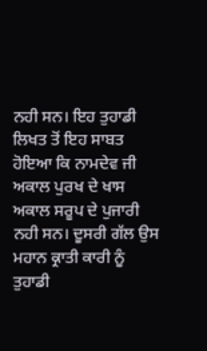ਨਹੀ ਸਨ। ਇਹ ਤੁਹਾਡੀ ਲਿਖਤ ਤੋਂ ਇਹ ਸਾਬਤ ਹੋਇਆ ਕਿ ਨਾਮਦੇਵ ਜੀ ਅਕਾਲ ਪੁਰਖ ਦੇ ਖਾਸ ਅਕਾਲ ਸਰੂਪ ਦੇ ਪੁਜਾਰੀ ਨਹੀ ਸਨ। ਦੂਸਰੀ ਗੱਲ ਉਸ ਮਹਾਨ ਕ੍ਰਾਤੀ ਕਾਰੀ ਨੂੰ ਤੁਹਾਡੀ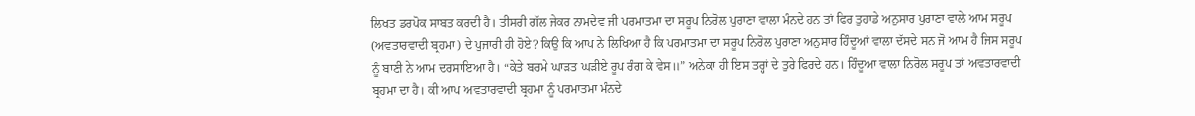ਲਿਖਤ ਡਰਪੋਕ ਸਾਬਤ ਕਰਦੀ ਹੈ। ਤੀਸਰੀ ਗੱਲ ਜੇਕਰ ਨਾਮਦੇਵ ਜੀ ਪਰਮਾਤਮਾ ਦਾ ਸਰੂਪ ਨਿਰੋਲ ਪੁਰਾਣਾ ਵਾਲਾ ਮੰਨਦੇ ਹਨ ਤਾਂ ਫਿਰ ਤੁਹਾਡੇ ਅਨੁਸਾਰ ਪੁਰਾਣਾ ਵਾਲੇ ਆਮ ਸਰੂਪ (ਅਵਤਾਰਵਾਦੀ ਬ੍ਰਹਮਾ) ਦੇ ਪੁਜਾਰੀ ਹੀ ਹੋਏ? ਕਿਉ ਕਿ ਆਪ ਨੇ ਲਿਖਿਆ ਹੈ ਕਿ ਪਰਮਾਤਮਾ ਦਾ ਸਰੂਪ ਨਿਰੋਲ ਪੁਰਾਣਾ ਅਨੁਸਾਰ ਹਿੰਦੂਆਂ ਵਾਲਾ ਦੱਸਦੇ ਸਨ ਜੋ ਆਮ ਹੈ ਜਿਸ ਸਰੂਪ ਨੂੰ ਬਾਣੀ ਨੇ ਆਮ ਦਰਸਾਇਆ ਹੈ। “ਕੇਤੇ ਬਰਮੇ ਘਾੜਤ ਘੜੀਏ ਰੂਪ ਰੰਗ ਕੇ ਵੇਸ॥” ਅਨੇਕਾ ਹੀ ਇਸ ਤਰ੍ਹਾਂ ਦੇ ਤੁਰੇ ਫਿਰਦੇ ਹਨ। ਹਿੰਦੂਆ ਵਾਲਾ ਨਿਰੋਲ ਸਰੂਪ ਤਾਂ ਅਵਤਾਰਵਾਦੀ ਬ੍ਰਹਮਾ ਦਾ ਹੈ। ਕੀ ਆਪ ਅਵਤਾਰਵਾਦੀ ਬ੍ਰਹਮਾ ਨੂੰ ਪਰਮਾਤਮਾ ਮੰਨਦੇ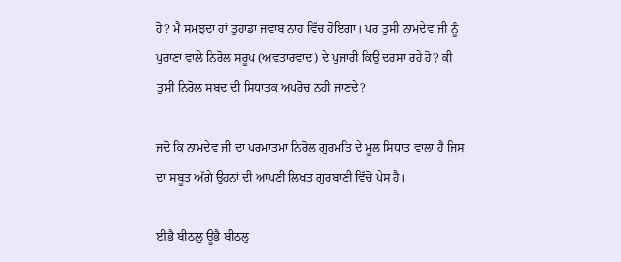ਹੋ? ਮੈ ਸਮਝਦਾ ਹਾਂ ਤੁਹਾਡਾ ਜਵਾਬ ਨਾਹ ਵਿੱਚ ਹੋਇਗਾ। ਪਰ ਤੁਸੀ ਨਾਮਦੇਵ ਜੀ ਨੂੰ ਪੁਰਾਣਾ ਵਾਲੇ ਨਿਰੋਲ ਸਰੂਪ (ਅਵਤਾਰਵਾਦ) ਦੇ ਪੁਜਾਰੀ ਕਿਉ ਦਰਸਾ ਰਹੇ ਹੋ? ਕੀ ਤੁਸੀ ਨਿਰੋਲ ਸਬਦ ਦੀ ਸਿਧਾਤਕ ਅਪਰੋਚ ਨਹੀ ਜਾਣਦੇ?

ਜਦੋ ਕਿ ਨਾਮਦੇਵ ਜੀ ਦਾ ਪਰਮਾਤਮਾ ਨਿਰੋਲ ਗੁਰਮਤਿ ਦੇ ਮੂਲ ਸਿਧਾਤ ਵਾਲਾ ਹੈ ਜਿਸ ਦਾ ਸਬੂਤ ਅੱਗੇ ਉਹਨਾਂ ਦੀ ਆਪਣੀ ਲਿਖਤ ਗੁਰਬਾਣੀ ਵਿੱਚੋ ਪੇਸ ਹੈ।

ਈਭੈ ਬੀਠਲੁ ਊਭੈ ਬੀਠਲੁ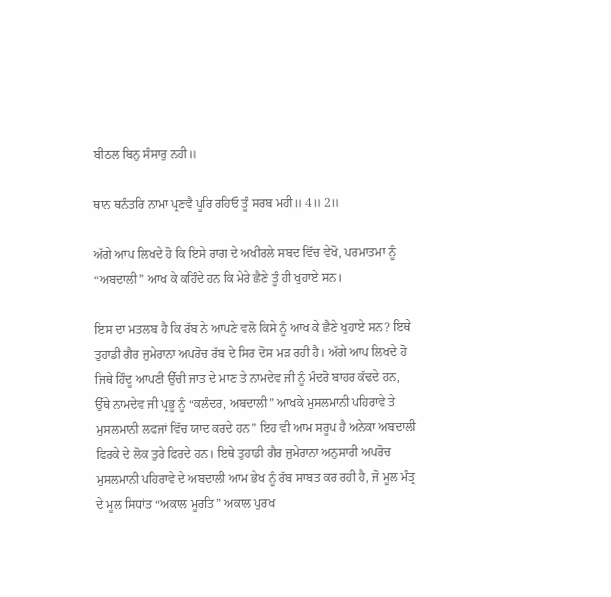ਬੀਠਲ ਬਿਨੁ ਸੰਸਾਰੁ ਨਹੀ॥

ਥਾਨ ਥਨੰਤਰਿ ਨਾਮਾ ਪ੍ਰਣਵੈ ਪੂਰਿ ਰਹਿਓ ਤੂੰ ਸਰਬ ਮਹੀ॥ 4॥ 2॥

ਅੱਗੇ ਆਪ ਲਿਖਦੇ ਹੋ ਕਿ ਇਸੇ ਰਾਗ ਦੇ ਅਖੀਰਲੇ ਸਬਦ ਵਿੱਚ ਵੇਖੋ, ਪਰਮਾਤਮਾ ਨੂੰ “ਅਬਦਾਲੀ” ਆਖ ਕੇ ਕਹਿੰਦੇ ਹਨ ਕਿ ਮੇਰੇ ਛੈਣੇ ਤੂੰ ਹੀ ਖੁਹਾਏ ਸਨ।

ਇਸ ਦਾ ਮਤਲਬ ਹੈ ਕਿ ਰੱਬ ਨੇ ਆਪਣੇ ਵਲੋ ਕਿਸੇ ਨੂੰ ਆਖ ਕੇ ਛੈਣੇ ਖੁਹਾਏ ਸਨ? ਇਥੇ ਤੁਹਾਡੀ ਗੈਰ ਜੁਮੇਰਾਨਾ ਅਪਰੋਚ ਰੱਬ ਦੇ ਸਿਰ ਦੋਸ ਮੜ ਰਹੀ ਹੈ। ਅੱਗੇ ਆਪ ਲਿਖਦੇ ਹੋ ਜਿਥੇ ਹਿੰਦੂ ਆਪਣੀ ਉੱਚੀ ਜਾਤ ਦੇ ਮਾਣ ਤੇ ਨਾਮਦੇਵ ਜੀ ਨੂੰ ਮੰਦਰੋ ਬਾਹਰ ਕੱਢਦੇ ਹਨ, ਉੱਥੇ ਨਾਮਦੇਵ ਜੀ ਪ੍ਰਭੂ ਨੂੰ “ਕਲੰਦਰ, ਅਬਦਾਲੀ” ਆਖਕੇ ਮੁਸਲਮਾਨੀ ਪਹਿਰਾਵੇ ਤੇ ਮੁਸਲਮਾਨੀ ਲਫਜਾਂ ਵਿੱਚ ਯਾਦ ਕਰਦੇ ਹਨ” ਇਹ ਵੀ ਆਮ ਸਰੂਪ ਹੈ ਅਨੇਕਾ ਅਬਦਾਲੀ ਫਿਰਕੇ ਦੇ ਲੋਕ ਤੁਰੇ ਫਿਰਦੇ ਹਨ। ਇਥੇ ਤੁਹਾਡੀ ਗੈਰ ਜੁਮੇਰਾਨਾ ਅਨੁਸਾਰੀ ਅਪਰੋਚ ਮੁਸਲਮਾਨੀ ਪਹਿਰਾਵੇ ਦੇ ਅਬਦਾਲੀ ਆਮ ਭੇਖ ਨੂੰ ਰੱਬ ਸਾਬਤ ਕਰ ਰਹੀ ਹੈ, ਜੋ ਮੂਲ ਮੰਤ੍ਰ ਦੇ ਮੂਲ ਸਿਧਾਂਤ “ਅਕਾਲ ਮੂਰਤਿ” ਅਕਾਲ ਪੁਰਖ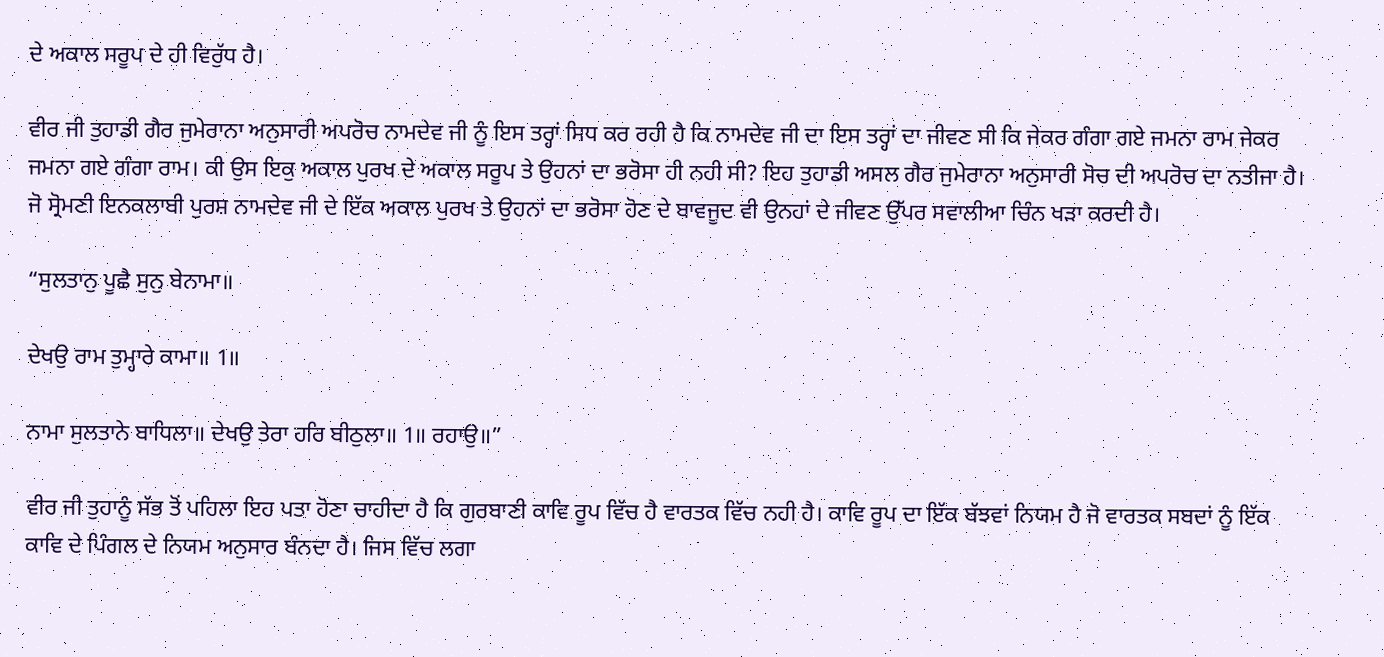ਦੇ ਅਕਾਲ ਸਰੂਪ ਦੇ ਹੀ ਵਿਰੁੱਧ ਹੈ।

ਵੀਰ ਜੀ ਤੁਹਾਡੀ ਗੈਰ ਜੁਮੇਰਾਨਾ ਅਨੁਸਾਰੀ ਅਪਰੋਚ ਨਾਮਦੇਵ ਜੀ ਨੂੰ ਇਸ ਤਰ੍ਹਾਂ ਸਿਧ ਕਰ ਰਹੀ ਹੈ ਕਿ ਨਾਮਦੇਵ ਜੀ ਦਾ ਇਸ ਤਰ੍ਹਾਂ ਦਾ ਜੀਵਣ ਸੀ ਕਿ ਜੇਕਰ ਗੰਗਾ ਗਏ ਜਮਨਾ ਰਾਮ ਜੇਕਰ ਜਮਨਾ ਗਏ ਗੰਗਾ ਰਾਮ। ਕੀ ਉਸ ਇਕੁ ਅਕਾਲ ਪੁਰਖ ਦੇ ਅਕਾਲ ਸਰੂਪ ਤੇ ਉਹਨਾਂ ਦਾ ਭਰੋਸਾ ਹੀ ਨਹੀ ਸੀ? ਇਹ ਤੁਹਾਡੀ ਅਸਲ ਗੈਰ ਜੁਮੇਰਾਨਾ ਅਨੁਸਾਰੀ ਸੋਚ ਦੀ ਅਪਰੋਚ ਦਾ ਨਤੀਜਾ ਹੈ। ਜੋ ਸ੍ਰੋਮਣੀ ਇਨਕਲਾਬੀ ਪੁਰਸ਼ ਨਾਮਦੇਵ ਜੀ ਦੇ ਇੱਕ ਅਕਾਲ ਪੁਰਖ ਤੇ ਉਹਨਾਂ ਦਾ ਭਰੋਸਾ ਹੋਣ ਦੇ ਬਾਵਜੂਦ ਵੀ ਉਨਹਾਂ ਦੇ ਜੀਵਣ ਉੱਪਰ ਸਵਾਲੀਆ ਚਿੰਨ ਖੜਾ ਕਰਦੀ ਹੈ।

“ਸੁਲਤਾਨੁ ਪੂਛੈ ਸੁਨੁ ਬੇਨਾਮਾ॥

ਦੇਖਉ ਰਾਮ ਤੁਮ੍ਹਾਰੇ ਕਾਮਾ॥ 1॥

ਨਾਮਾ ਸੁਲਤਾਨੇ ਬਾਧਿਲਾ॥ ਦੇਖਉ ਤੇਰਾ ਹਰਿ ਬੀਠੁਲਾ॥ 1॥ ਰਹਾਉ॥”

ਵੀਰ ਜੀ ਤੁਹਾਨੂੰ ਸੱਭ ਤੋਂ ਪਹਿਲਾ ਇਹ ਪਤਾ ਹੋਣਾ ਚਾਹੀਦਾ ਹੈ ਕਿ ਗੁਰਬਾਣੀ ਕਾਵਿ ਰੂਪ ਵਿੱਚ ਹੈ ਵਾਰਤਕ ਵਿੱਚ ਨਹੀ ਹੈ। ਕਾਵਿ ਰੂਪ ਦਾ ਇੱਕ ਬੱਝਵਾਂ ਨਿਯਮ ਹੈ ਜੋ ਵਾਰਤਕ ਸਬਦਾਂ ਨੂੰ ਇੱਕ ਕਾਵਿ ਦੇ ਪਿੰਗਲ ਦੇ ਨਿਯਮ ਅਨੁਸਾਰ ਬੰਨਦਾ ਹੈ। ਜਿਸ ਵਿੱਚ ਲਗਾ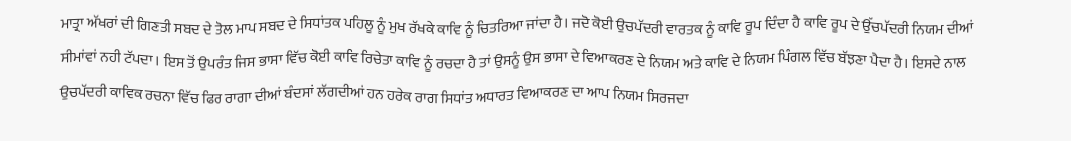ਮਾਤ੍ਰਾ ਅੱਖਰਾਂ ਦੀ ਗਿਣਤੀ ਸਬਦ ਦੇ ਤੋਲ ਮਾਪ ਸਬਦ ਦੇ ਸਿਧਾਂਤਕ ਪਹਿਲੂ ਨੂੰ ਮੁਖ ਰੱਖਕੇ ਕਾਵਿ ਨੂੰ ਚਿਤਰਿਆ ਜਾਂਦਾ ਹੈ। ਜਦੋ ਕੋਈ ਉਚਪੱਦਰੀ ਵਾਰਤਕ ਨੂੰ ਕਾਵਿ ਰੂਪ ਦਿੰਦਾ ਹੈ ਕਾਵਿ ਰੂਪ ਦੇ ਉੱਚਪੱਦਰੀ ਨਿਯਮ ਦੀਆਂ ਸੀਮਾਂਵਾਂ ਨਹੀ ਟੱਪਦਾ। ਇਸ ਤੋਂ ਉਪਰੰਤ ਜਿਸ ਭਾਸਾ ਵਿੱਚ ਕੋਈ ਕਾਵਿ ਰਿਚੇਤਾ ਕਾਵਿ ਨੂੰ ਰਚਦਾ ਹੈ ਤਾਂ ਉਸਨੂੰ ਉਸ ਭਾਸਾ ਦੇ ਵਿਆਕਰਣ ਦੇ ਨਿਯਮ ਅਤੇ ਕਾਵਿ ਦੇ ਨਿਯਮ ਪਿੰਗਲ ਵਿੱਚ ਬੱਝਣਾ ਪੈਦਾ ਹੈ। ਇਸਦੇ ਨਾਲ ਉਚਪੱਦਰੀ ਕਾਵਿਕ ਰਚਨਾ ਵਿੱਚ ਫਿਰ ਰਾਗਾ ਦੀਆਂ ਬੰਦਸਾਂ ਲੱਗਦੀਆਂ ਹਨ ਹਰੇਕ ਰਾਗ ਸਿਧਾਂਤ ਅਧਾਰਤ ਵਿਆਕਰਣ ਦਾ ਆਪ ਨਿਯਮ ਸਿਰਜਦਾ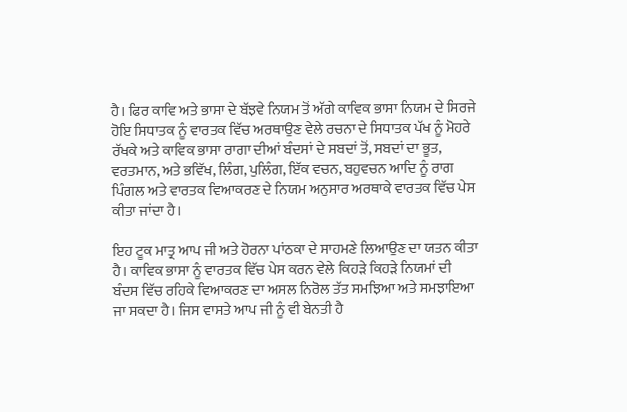ਹੈ। ਫਿਰ ਕਾਵਿ ਅਤੇ ਭਾਸਾ ਦੇ ਬੱਝਵੇ ਨਿਯਮ ਤੋਂ ਅੱਗੇ ਕਾਵਿਕ ਭਾਸਾ ਨਿਯਮ ਦੇ ਸਿਰਜੇ ਹੋਇ ਸਿਧਾਤਕ ਨੂੰ ਵਾਰਤਕ ਵਿੱਚ ਅਰਥਾਉਣ ਵੇਲੇ ਰਚਨਾ ਦੇ ਸਿਧਾਤਕ ਪੱਖ ਨੂੰ ਮੋਹਰੇ ਰੱਖਕੇ ਅਤੇ ਕਾਵਿਕ ਭਾਸਾ ਰਾਗਾ ਦੀਆਂ ਬੰਦਸਾਂ ਦੇ ਸਬਦਾਂ ਤੋਂ, ਸਬਦਾਂ ਦਾ ਭੂਤ, ਵਰਤਮਾਨ, ਅਤੇ ਭਵਿੱਖ, ਲਿੰਗ, ਪੁਲਿੰਗ, ਇੱਕ ਵਚਨ, ਬਹੁਵਚਨ ਆਦਿ ਨੂੰ ਰਾਗ ਪਿੰਗਲ ਅਤੇ ਵਾਰਤਕ ਵਿਆਕਰਣ ਦੇ ਨਿਯਮ ਅਨੁਸਾਰ ਅਰਥਾਕੇ ਵਾਰਤਕ ਵਿੱਚ ਪੇਸ ਕੀਤਾ ਜਾਂਦਾ ਹੈ।

ਇਹ ਟੂਕ ਮਾਤ੍ਰ ਆਪ ਜੀ ਅਤੇ ਹੋਰਨਾ ਪਾਂਠਕਾ ਦੇ ਸਾਹਮਣੇ ਲਿਆਉਣ ਦਾ ਯਤਨ ਕੀਤਾ ਹੈ। ਕਾਵਿਕ ਭਾਸਾ ਨੂੰ ਵਾਰਤਕ ਵਿੱਚ ਪੇਸ ਕਰਨ ਵੇਲੇ ਕਿਹੜੇ ਕਿਹੜੇ ਨਿਯਮਾਂ ਦੀ ਬੰਦਸ ਵਿੱਚ ਰਹਿਕੇ ਵਿਆਕਰਣ ਦਾ ਅਸਲ ਨਿਰੋਲ ਤੱਤ ਸਮਝਿਆ ਅਤੇ ਸਮਝਾਇਆ ਜਾ ਸਕਦਾ ਹੈ। ਜਿਸ ਵਾਸਤੇ ਆਪ ਜੀ ਨੂੰ ਵੀ ਬੇਨਤੀ ਹੈ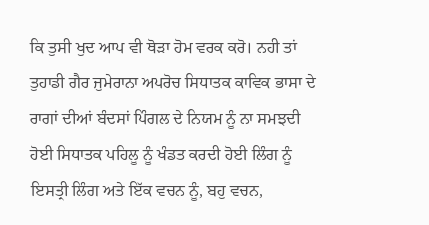ਕਿ ਤੁਸੀ ਖੁਦ ਆਪ ਵੀ ਥੋੜਾ ਹੋਮ ਵਰਕ ਕਰੋ। ਨਹੀ ਤਾਂ ਤੁਹਾਡੀ ਗੈਰ ਜੁਮੇਰਾਨਾ ਅਪਰੋਚ ਸਿਧਾਤਕ ਕਾਵਿਕ ਭਾਸਾ ਦੇ ਰਾਗਾਂ ਦੀਆਂ ਬੰਦਸਾਂ ਪਿੰਗਲ ਦੇ ਨਿਯਮ ਨੂੰ ਨਾ ਸਮਝਦੀ ਹੋਈ ਸਿਧਾਤਕ ਪਹਿਲੂ ਨੂੰ ਖੰਡਤ ਕਰਦੀ ਹੋਈ ਲਿੰਗ ਨੂੰ ਇਸਤ੍ਰੀ ਲਿੰਗ ਅਤੇ ਇੱਕ ਵਚਨ ਨੂੰ, ਬਹੁ ਵਚਨ,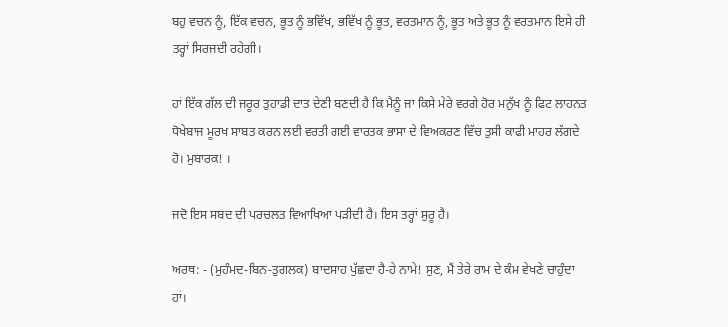ਬਹੁ ਵਚਨ ਨੂੰ, ਇੱਕ ਵਚਨ, ਭੂਤ ਨੂੰ ਭਵਿੱਖ, ਭਵਿੱਖ ਨੂੰ ਭੂਤ, ਵਰਤਮਾਨ ਨੂੰ, ਭੂਤ ਅਤੇ ਭੂਤ ਨੂੰ ਵਰਤਮਾਨ ਇਸੇ ਹੀ ਤਰ੍ਹਾਂ ਸਿਰਜਦੀ ਰਹੇਗੀ।

ਹਾਂ ਇੱਕ ਗੱਲ ਦੀ ਜਰੂਰ ਤੁਹਾਡੀ ਦਾਤ ਦੇਣੀ ਬਣਦੀ ਹੈ ਕਿ ਮੈਨੂੰ ਜਾ ਕਿਸੇ ਮੇਰੇ ਵਰਗੇ ਹੋਰ ਮਨੁੱਖ ਨੂੰ ਫਿਟ ਲਾਹਨਤ ਧੋਖੇਬਾਜ ਮੂਰਖ ਸਾਬਤ ਕਰਨ ਲਈ ਵਰਤੀ ਗਈ ਵਾਰਤਕ ਭਾਸਾ ਦੇ ਵਿਅਕਰਣ ਵਿੱਚ ਤੁਸੀ ਕਾਫੀ ਮਾਹਰ ਲੱਗਦੇ ਹੋ। ਮੁਬਾਰਕ! ।

ਜਦੋ ਇਸ ਸਬਦ ਦੀ ਪਰਚਲਤ ਵਿਆਖਿਆ ਪੜੀਦੀ ਹੈ। ਇਸ ਤਰ੍ਹਾਂ ਸੁਰੂ ਹੈ।

ਅਰਥ: - (ਮੁਹੰਮਦ-ਬਿਨ-ਤੁਗਲਕ) ਬਾਦਸਾਹ ਪੁੱਛਦਾ ਹੈ-ਹੇ ਨਾਮੇ! ਸੁਣ, ਮੈਂ ਤੇਰੇ ਰਾਮ ਦੇ ਕੰਮ ਵੇਖਣੇ ਚਾਹੁੰਦਾ ਹਾਂ।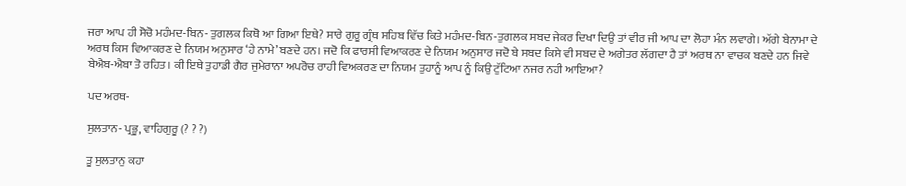ਜਰਾ ਆਪ ਹੀ ਸੋਚੋ ਮਹੰਮਦ-ਬਿਨ- ਤੁਗਲਕ ਕਿਥੋ ਆ ਗਿਆ ਇਥੇ? ਸਾਰੇ ਗੁਰੂ ਗ੍ਰੰਥ ਸਹਿਬ ਵਿੱਚ ਕਿਤੇ ਮਹੰਮਦ-ਬਿਨ-ਤੁਗਲਕ ਸਬਦ ਜੇਕਰ ਦਿਖਾ ਦਿਉ ਤਾਂ ਵੀਰ ਜੀ ਆਪ ਦਾ ਲੋਹਾ ਮੰਨ ਲਵਾਗੇ। ਅੱਗੇ ਬੇਨਾਮਾ ਦੇ ਅਰਥ ਕਿਸ ਵਿਆਕਰਣ ਦੇ ਨਿਯਮ ਅਨੁਸਾਰ ‘ਹੇ ਨਾਮੇ’ ਬਣਦੇ ਹਨ। ਜਦੋ ਕਿ ਫਾਰਸੀ ਵਿਆਕਰਣ ਦੇ ਨਿਯਮ ਅਨੁਸਾਰ ਜਦੋ ਬੇ ਸਬਦ ਕਿਸੇ ਵੀ ਸਬਦ ਦੇ ਅਗੇਤਰ ਲੱਗਦਾ ਹੈ ਤਾਂ ਅਰਥ ਨਾ ਵਾਚਕ ਬਣਦੇ ਹਨ ਜਿਵੇ ਬੇਐਬ-ਐਬਾ ਤੋ ਰਹਿਤ। ਕੀ ਇਥੇ ਤੁਹਾਡੀ ਗੈਰ ਜੁਮੇਰਾਨਾ ਅਪਰੋਚ ਰਾਹੀ ਵਿਅਕਰਣ ਦਾ ਨਿਯਮ ਤੁਹਾਨੂੰ ਆਪ ਨੂੰ ਕਿਉ ਟੁੱਟਿਆ ਨਜਰ ਨਹੀ ਆਇਆ?

ਪਦ ਅਰਥ-

ਸੁਲਤਾਨ- ਪ੍ਰਭੂ, ਵਾਹਿਗੁਰੂ (? ? ?)

ਤੂ ਸੁਲਤਾਨੁ ਕਹਾ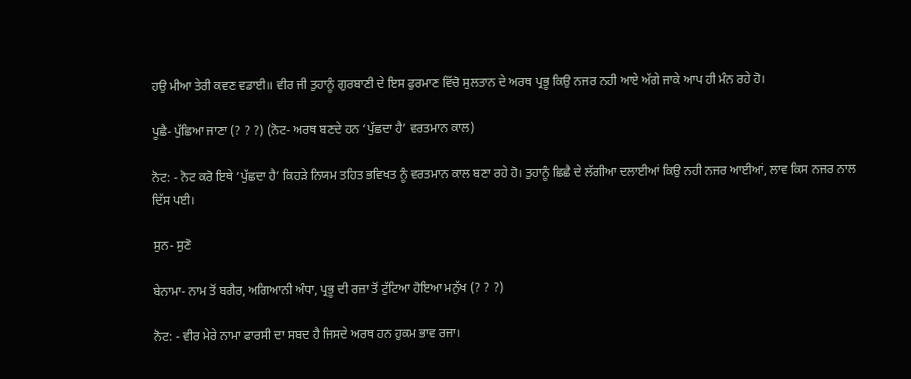ਹਉ ਮੀਆ ਤੇਰੀ ਕਵਣ ਵਡਾਈ॥ ਵੀਰ ਜੀ ਤੁਹਾਨੂੰ ਗੁਰਬਾਣੀ ਦੇ ਇਸ ਫੁਰਮਾਣ ਵਿੱਚੋ ਸੁਲਤਾਨ ਦੇ ਅਰਥ ਪ੍ਰਭੂ ਕਿਉ ਨਜਰ ਨਹੀ ਆਏ ਅੱਗੇ ਜਾਕੇ ਆਪ ਹੀ ਮੰਨ ਰਹੇ ਹੋ।

ਪੂਛੈ- ਪੁੱਛਿਆ ਜਾਣਾ (? ? ?) (ਨੋਟ- ਅਰਥ ਬਣਦੇ ਹਨ ‘ਪੁੱਛਦਾ ਹੈ’ ਵਰਤਮਾਨ ਕਾਲ)

ਨੋਟ: - ਨੋਟ ਕਰੋ ਇਥੇ ‘ਪੁੱਛਦਾ ਹੈ’ ਕਿਹੜੇ ਨਿਯਮ ਤਹਿਤ ਭਵਿਖਤ ਨੂੰ ਵਰਤਮਾਨ ਕਾਲ ਬਣਾ ਰਹੇ ਹੋ। ਤੁਹਾਨੂੰ ਛਿਛੈ ਦੇ ਲੱਗੀਆ ਦਲਾਈਆਂ ਕਿਉ ਨਹੀ ਨਜਰ ਆਈਆਂ, ਲਾਵ ਕਿਸ ਨਜਰ ਨਾਲ ਦਿੱਸ ਪਈ।

ਸੁਨ- ਸੁਣੋ

ਬੇਨਾਮਾ- ਨਾਮ ਤੋਂ ਬਗੈਰ, ਅਗਿਆਨੀ ਅੰਧਾ, ਪ੍ਰਭੂ ਦੀ ਰਜ਼ਾ ਤੋਂ ਟੁੱਟਿਆ ਹੋਇਆ ਮਨੁੱਖ (? ? ?)

ਨੋਟ: - ਵੀਰ ਮੇਰੇ ਨਾਮਾ ਫਾਰਸੀ ਦਾ ਸਬਦ ਹੈ ਜਿਸਦੇ ਅਰਥ ਹਨ ਹੁਕਮ ਭਾਵ ਰਜਾ।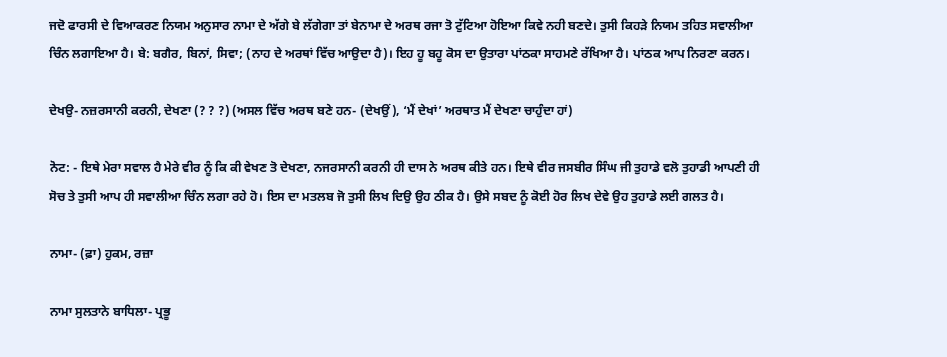ਜਦੋ ਫਾਰਸੀ ਦੇ ਵਿਆਕਰਣ ਨਿਯਮ ਅਨੁਸਾਰ ਨਾਮਾ ਦੇ ਅੱਗੇ ਬੇ ਲੱਗੇਗਾ ਤਾਂ ਬੇਨਾਮਾ ਦੇ ਅਰਥ ਰਜਾ ਤੋ ਟੁੱਟਿਆ ਹੋਇਆ ਕਿਵੇ ਨਹੀ ਬਣਦੇ। ਤੁਸੀ ਕਿਹੜੇ ਨਿਯਮ ਤਹਿਤ ਸਵਾਲੀਆ ਚਿੰਨ ਲਗਾਇਆ ਹੈ। ਬੇ: ਬਗੈਰ, ਬਿਨਾਂ, ਸਿਵਾ; (ਨਾਹ ਦੇ ਅਰਥਾਂ ਵਿੱਚ ਆਉਦਾ ਹੈ)। ਇਹ ਹੂ ਬਹੂ ਕੋਸ ਦਾ ਉਤਾਰਾ ਪਾਂਠਕਾ ਸਾਹਮਣੇ ਰੱਖਿਆ ਹੈ। ਪਾਂਠਕ ਆਪ ਨਿਰਣਾ ਕਰਨ।

ਦੇਖਉ- ਨਜ਼ਰਸਾਨੀ ਕਰਨੀ, ਦੇਖਣਾ (? ? ?) (ਅਸਲ ਵਿੱਚ ਅਰਥ ਬਣੇ ਹਨ- (ਦੇਖਉਂ), ‘ਮੈਂ ਦੇਖਾਂ’ ਅਰਥਾਤ ਮੈਂ ਦੇਖਣਾ ਚਾਹੁੰਦਾ ਹਾਂ)

ਨੋਟ: - ਇਥੇ ਮੇਰਾ ਸਵਾਲ ਹੈ ਮੇਰੇ ਵੀਰ ਨੂੰ ਕਿ ਕੀ ਵੇਖਣ ਤੋ ਦੇਖਣਾ, ਨਜਰਸਾਨੀ ਕਰਨੀ ਹੀ ਦਾਸ ਨੇ ਅਰਥ ਕੀਤੇ ਹਨ। ਇਥੇ ਵੀਰ ਜਸਬੀਰ ਸਿੰਘ ਜੀ ਤੁਹਾਡੇ ਵਲੋ ਤੁਹਾਡੀ ਆਪਣੀ ਹੀ ਸੋਚ ਤੇ ਤੁਸੀ ਆਪ ਹੀ ਸਵਾਲੀਆ ਚਿੰਨ ਲਗਾ ਰਹੇ ਹੋ। ਇਸ ਦਾ ਮਤਲਬ ਜੋ ਤੁਸੀ ਲਿਖ ਦਿਉ ਉਹ ਠੀਕ ਹੈ। ਉਸੇ ਸਬਦ ਨੂੰ ਕੋਈ ਹੋਰ ਲਿਖ ਦੇਵੇ ਉਹ ਤੁਹਾਡੇ ਲਈ ਗਲਤ ਹੈ।

ਨਾਮਾ- (ਫ਼ਾ) ਹੁਕਮ, ਰਜ਼ਾ

ਨਾਮਾ ਸੁਲਤਾਨੇ ਬਾਧਿਲਾ- ਪ੍ਰਭੂ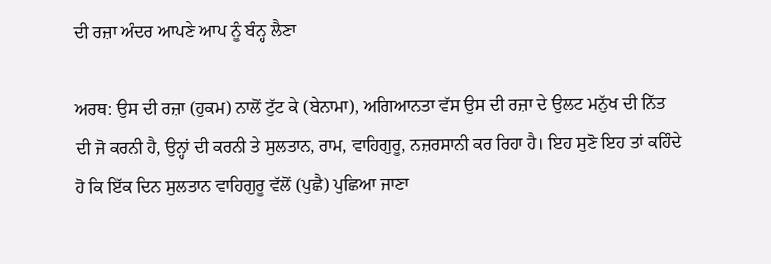ਦੀ ਰਜ਼ਾ ਅੰਦਰ ਆਪਣੇ ਆਪ ਨੂੰ ਬੰਨ੍ਹ ਲੈਣਾ

ਅਰਥ: ਉਸ ਦੀ ਰਜ਼ਾ (ਹੁਕਮ) ਨਾਲੋਂ ਟੁੱਟ ਕੇ (ਬੇਨਾਮਾ), ਅਗਿਆਨਤਾ ਵੱਸ ਉਸ ਦੀ ਰਜ਼ਾ ਦੇ ਉਲਟ ਮਨੁੱਖ ਦੀ ਨਿੱਤ ਦੀ ਜੋ ਕਰਨੀ ਹੈ, ਉਨ੍ਹਾਂ ਦੀ ਕਰਨੀ ਤੇ ਸੁਲਤਾਨ, ਰਾਮ, ਵਾਹਿਗੁਰੂ, ਨਜ਼ਰਸਾਨੀ ਕਰ ਰਿਹਾ ਹੈ। ਇਹ ਸੁਣੋ ਇਹ ਤਾਂ ਕਹਿੰਦੇ ਹੋ ਕਿ ਇੱਕ ਦਿਨ ਸੁਲਤਾਨ ਵਾਹਿਗੁਰੂ ਵੱਲੋਂ (ਪੁਛੈ) ਪੁਛਿਆ ਜਾਣਾ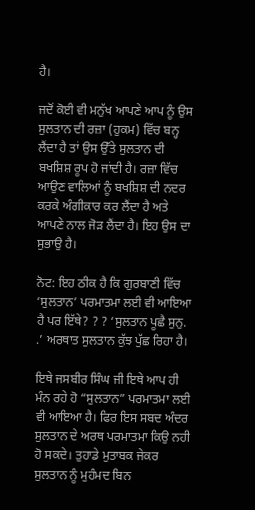ਹੈ।

ਜਦੋਂ ਕੋਈ ਵੀ ਮਨੁੱਖ ਆਪਣੇ ਆਪ ਨੂੰ ਉਸ ਸੁਲਤਾਨ ਦੀ ਰਜ਼ਾ (ਹੁਕਮ) ਵਿੱਚ ਬਨ੍ਹ ਲੈਂਦਾ ਹੈ ਤਾਂ ਉਸ ਉੱਤੇ ਸੁਲਤਾਨ ਦੀ ਬਖਸ਼ਿਸ਼ ਰੂਪ ਹੋ ਜਾਂਦੀ ਹੈ। ਰਜ਼ਾ ਵਿੱਚ ਆਉਣ ਵਾਲਿਆਂ ਨੂੰ ਬਖਸ਼ਿਸ਼ ਦੀ ਨਦਰ ਕਰਕੇ ਅੰਗੀਕਾਰ ਕਰ ਲੈਂਦਾ ਹੈ ਅਤੇ ਆਪਣੇ ਨਾਲ ਜੋੜ ਲੈਂਦਾ ਹੈ। ਇਹ ਉਸ ਦਾ ਸੁਭਾਉ ਹੈ।

ਨੋਟ: ਇਹ ਠੀਕ ਹੈ ਕਿ ਗੁਰਬਾਣੀ ਵਿੱਚ ‘ਸੁਲਤਾਨ’ ਪਰਮਾਤਮਾ ਲਈ ਵੀ ਆਇਆ ਹੈ ਪਰ ਇੱਥੇ? ? ? ‘ਸੁਲਤਾਨ ਪੂਛੈ ਸੁਨੁ. .’ ਅਰਥਾਤ ਸੁਲਤਾਨ ਕੁੱਝ ਪੁੱਛ ਰਿਹਾ ਹੈ।

ਇਥੇ ਜਸਬੀਰ ਸਿੰਘ ਜੀ ਇਥੇ ਆਪ ਹੀ ਮੰਨ ਰਹੇ ਹੋ “ਸੁਲਤਾਨ” ਪਰਮਾਤਮਾ ਲਈ ਵੀ ਆਇਆ ਹੈ। ਫਿਰ ਇਸ ਸਬਦ ਅੰਦਰ ਸੁਲਤਾਨ ਦੇ ਅਰਥ ਪਰਮਾਤਮਾ ਕਿਉ ਨਹੀ ਹੋ ਸਕਦੇ। ਤੁਹਾਡੇ ਮੁਤਾਬਕ ਜੇਕਰ ਸੁਲਤਾਨ ਨੂੰ ਮੁਹੰਮਦ ਬਿਨ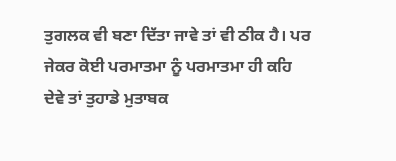ਤੁਗਲਕ ਵੀ ਬਣਾ ਦਿੱਤਾ ਜਾਵੇ ਤਾਂ ਵੀ ਠੀਕ ਹੈ। ਪਰ ਜੇਕਰ ਕੋਈ ਪਰਮਾਤਮਾ ਨੂੰ ਪਰਮਾਤਮਾ ਹੀ ਕਹਿ ਦੇਵੇ ਤਾਂ ਤੁਹਾਡੇ ਮੁਤਾਬਕ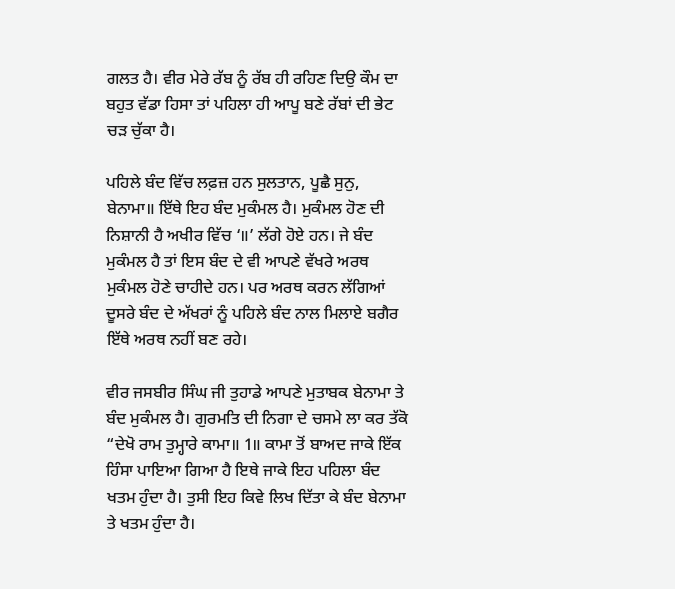ਗਲਤ ਹੈ। ਵੀਰ ਮੇਰੇ ਰੱਬ ਨੂੰ ਰੱਬ ਹੀ ਰਹਿਣ ਦਿਉ ਕੌਮ ਦਾ ਬਹੁਤ ਵੱਡਾ ਹਿਸਾ ਤਾਂ ਪਹਿਲਾ ਹੀ ਆਪੂ ਬਣੇ ਰੱਬਾਂ ਦੀ ਭੇਟ ਚੜ ਚੁੱਕਾ ਹੈ।

ਪਹਿਲੇ ਬੰਦ ਵਿੱਚ ਲਫ਼ਜ਼ ਹਨ ਸੁਲਤਾਨ, ਪੂਛੈ ਸੁਨੁ, ਬੇਨਾਮਾ॥ ਇੱਥੇ ਇਹ ਬੰਦ ਮੁਕੰਮਲ ਹੈ। ਮੁਕੰਮਲ ਹੋਣ ਦੀ ਨਿਸ਼ਾਨੀ ਹੈ ਅਖੀਰ ਵਿੱਚ ‘॥’ ਲੱਗੇ ਹੋਏ ਹਨ। ਜੇ ਬੰਦ ਮੁਕੰਮਲ ਹੈ ਤਾਂ ਇਸ ਬੰਦ ਦੇ ਵੀ ਆਪਣੇ ਵੱਖਰੇ ਅਰਥ ਮੁਕੰਮਲ ਹੋਣੇ ਚਾਹੀਦੇ ਹਨ। ਪਰ ਅਰਥ ਕਰਨ ਲੱਗਿਆਂ ਦੂਸਰੇ ਬੰਦ ਦੇ ਅੱਖਰਾਂ ਨੂੰ ਪਹਿਲੇ ਬੰਦ ਨਾਲ ਮਿਲਾਏ ਬਗੈਰ ਇੱਥੇ ਅਰਥ ਨਹੀਂ ਬਣ ਰਹੇ।

ਵੀਰ ਜਸਬੀਰ ਸਿੰਘ ਜੀ ਤੁਹਾਡੇ ਆਪਣੇ ਮੁਤਾਬਕ ਬੇਨਾਮਾ ਤੇ ਬੰਦ ਮੁਕੰਮਲ ਹੈ। ਗੁਰਮਤਿ ਦੀ ਨਿਗਾ ਦੇ ਚਸਮੇ ਲਾ ਕਰ ਤੱਕੋ “ਦੇਖੋ ਰਾਮ ਤੁਮ੍ਹਾਰੇ ਕਾਮਾ॥ 1॥ ਕਾਮਾ ਤੋਂ ਬਾਅਦ ਜਾਕੇ ਇੱਕ ਹਿੰਸਾ ਪਾਇਆ ਗਿਆ ਹੈ ਇਥੇ ਜਾਕੇ ਇਹ ਪਹਿਲਾ ਬੰਦ ਖਤਮ ਹੁੰਦਾ ਹੈ। ਤੁਸੀ ਇਹ ਕਿਵੇ ਲਿਖ ਦਿੱਤਾ ਕੇ ਬੰਦ ਬੇਨਾਮਾ ਤੇ ਖਤਮ ਹੁੰਦਾ ਹੈ।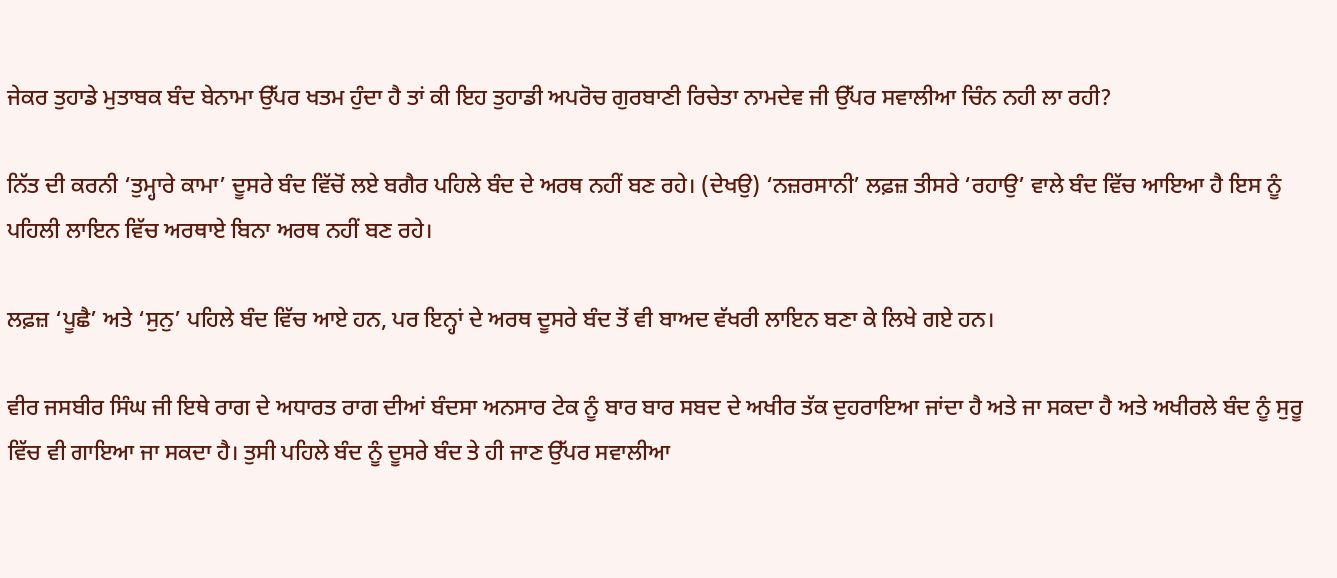ਜੇਕਰ ਤੁਹਾਡੇ ਮੁਤਾਬਕ ਬੰਦ ਬੇਨਾਮਾ ਉੱਪਰ ਖਤਮ ਹੁੰਦਾ ਹੈ ਤਾਂ ਕੀ ਇਹ ਤੁਹਾਡੀ ਅਪਰੋਚ ਗੁਰਬਾਣੀ ਰਿਚੇਤਾ ਨਾਮਦੇਵ ਜੀ ਉੱਪਰ ਸਵਾਲੀਆ ਚਿੰਨ ਨਹੀ ਲਾ ਰਹੀ?

ਨਿੱਤ ਦੀ ਕਰਨੀ ‘ਤੁਮ੍ਹਾਰੇ ਕਾਮਾ’ ਦੂਸਰੇ ਬੰਦ ਵਿੱਚੋਂ ਲਏ ਬਗੈਰ ਪਹਿਲੇ ਬੰਦ ਦੇ ਅਰਥ ਨਹੀਂ ਬਣ ਰਹੇ। (ਦੇਖਉ) ‘ਨਜ਼ਰਸਾਨੀ’ ਲਫ਼ਜ਼ ਤੀਸਰੇ ‘ਰਹਾਉ’ ਵਾਲੇ ਬੰਦ ਵਿੱਚ ਆਇਆ ਹੈ ਇਸ ਨੂੰ ਪਹਿਲੀ ਲਾਇਨ ਵਿੱਚ ਅਰਥਾਏ ਬਿਨਾ ਅਰਥ ਨਹੀਂ ਬਣ ਰਹੇ।

ਲਫ਼ਜ਼ ‘ਪੂਛੈ’ ਅਤੇ ‘ਸੁਨੁ’ ਪਹਿਲੇ ਬੰਦ ਵਿੱਚ ਆਏ ਹਨ, ਪਰ ਇਨ੍ਹਾਂ ਦੇ ਅਰਥ ਦੂਸਰੇ ਬੰਦ ਤੋਂ ਵੀ ਬਾਅਦ ਵੱਖਰੀ ਲਾਇਨ ਬਣਾ ਕੇ ਲਿਖੇ ਗਏ ਹਨ।

ਵੀਰ ਜਸਬੀਰ ਸਿੰਘ ਜੀ ਇਥੇ ਰਾਗ ਦੇ ਅਧਾਰਤ ਰਾਗ ਦੀਆਂ ਬੰਦਸਾ ਅਨਸਾਰ ਟੇਕ ਨੂੰ ਬਾਰ ਬਾਰ ਸਬਦ ਦੇ ਅਖੀਰ ਤੱਕ ਦੁਹਰਾਇਆ ਜਾਂਦਾ ਹੈ ਅਤੇ ਜਾ ਸਕਦਾ ਹੈ ਅਤੇ ਅਖੀਰਲੇ ਬੰਦ ਨੂੰ ਸੁਰੂ ਵਿੱਚ ਵੀ ਗਾਇਆ ਜਾ ਸਕਦਾ ਹੈ। ਤੁਸੀ ਪਹਿਲੇ ਬੰਦ ਨੂੰ ਦੂਸਰੇ ਬੰਦ ਤੇ ਹੀ ਜਾਣ ਉੱਪਰ ਸਵਾਲੀਆ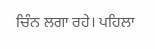ਚਿੰਨ ਲਗਾ ਰਹੇ। ਪਹਿਲਾ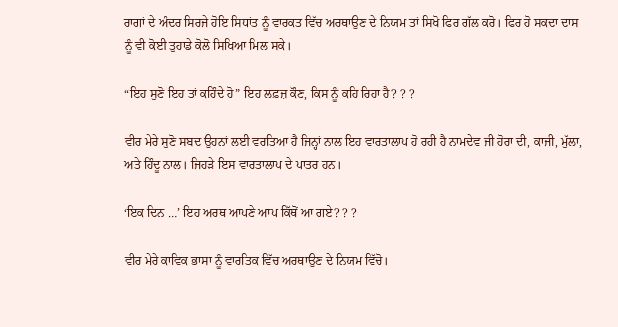ਰਾਗਾਂ ਦੇ ਅੰਦਰ ਸਿਰਜੇ ਹੋਇ ਸਿਧਾਂਤ ਨੂੰ ਵਾਰਕਤ ਵਿੱਚ ਅਰਥਾਉਣ ਦੇ ਨਿਯਮ ਤਾਂ ਸਿਖੋ ਫਿਰ ਗੱਲ ਕਰੋ। ਫਿਰ ਹੋ ਸਕਦਾ ਦਾਸ ਨੂੰ ਵੀ ਕੋਈ ਤੁਹਾਡੇ ਕੋਲੋ ਸਿਖਿਆ ਮਿਲ ਸਕੇ।

“ਇਹ ਸੁਣੋ ਇਹ ਤਾਂ ਕਹਿੰਦੇ ਹੋ” ਇਹ ਲਫ਼ਜ਼ ਕੌਣ, ਕਿਸ ਨੂੰ ਕਹਿ ਰਿਹਾ ਹੈ? ? ?

ਵੀਰ ਮੇਰੇ ਸੁਣੋ ਸਬਦ ਉਹਨਾਂ ਲਈ ਵਰਤਿਆ ਹੈ ਜਿਨ੍ਹਾਂ ਨਾਲ ਇਹ ਵਾਰਤਾਲਾਪ ਹੋ ਰਹੀ ਹੈ ਨਾਮਦੇਵ ਜੀ ਹੋਰਾ ਦੀ, ਕਾਜੀ, ਮੁੱਲਾ, ਅਤੇ ਹਿੰਦੂ ਨਾਲ। ਜਿਹੜੇ ਇਸ ਵਾਰਤਾਲਾਪ ਦੇ ਪਾਤਰ ਹਨ।

‘ਇਕ ਦਿਨ …’ ਇਹ ਅਰਥ ਆਪਣੇ ਆਪ ਕਿੱਥੋਂ ਆ ਗਏ? ? ?

ਵੀਰ ਮੇਰੇ ਕਾਵਿਕ ਭਾਸਾ ਨੂੰ ਵਾਰਤਿਕ ਵਿੱਚ ਅਰਥਾਉਣ ਦੇ ਨਿਯਮ ਵਿੱਚੋ।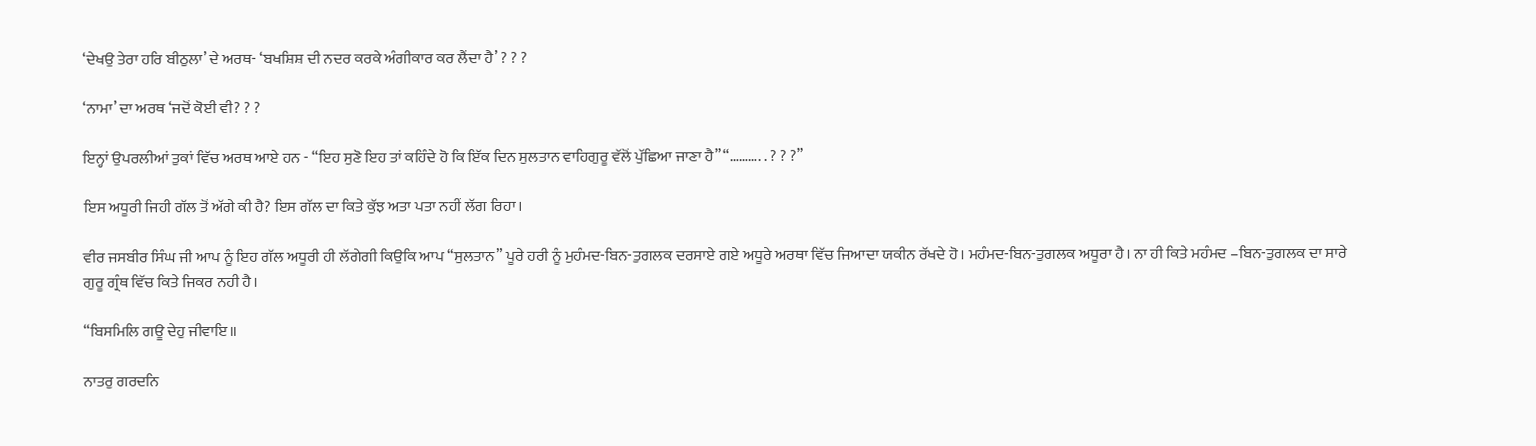‘ਦੇਖਉ ਤੇਰਾ ਹਰਿ ਬੀਠੁਲਾ’ ਦੇ ਅਰਥ- ‘ਬਖਸ਼ਿਸ਼ ਦੀ ਨਦਰ ਕਰਕੇ ਅੰਗੀਕਾਰ ਕਰ ਲੈਂਦਾ ਹੈ’ ? ? ?

‘ਨਾਮਾ’ ਦਾ ਅਰਥ ‘ਜਦੋਂ ਕੋਈ ਵੀ? ? ?

ਇਨ੍ਹਾਂ ਉਪਰਲੀਆਂ ਤੁਕਾਂ ਵਿੱਚ ਅਰਥ ਆਏ ਹਨ - “ਇਹ ਸੁਣੋ ਇਹ ਤਾਂ ਕਹਿੰਦੇ ਹੋ ਕਿ ਇੱਕ ਦਿਨ ਸੁਲਤਾਨ ਵਾਹਿਗੁਰੂ ਵੱਲੋਂ ਪੁੱਛਿਆ ਜਾਣਾ ਹੈ” “………. . ? ? ?”

ਇਸ ਅਧੂਰੀ ਜਿਹੀ ਗੱਲ ਤੋਂ ਅੱਗੇ ਕੀ ਹੈ? ਇਸ ਗੱਲ ਦਾ ਕਿਤੇ ਕੁੱਝ ਅਤਾ ਪਤਾ ਨਹੀਂ ਲੱਗ ਰਿਹਾ।

ਵੀਰ ਜਸਬੀਰ ਸਿੰਘ ਜੀ ਆਪ ਨੂੰ ਇਹ ਗੱਲ ਅਧੂਰੀ ਹੀ ਲੱਗੇਗੀ ਕਿਉਕਿ ਆਪ “ਸੁਲਤਾਨ” ਪੂਰੇ ਹਰੀ ਨੂੰ ਮੁਹੰਮਦ-ਬਿਨ-ਤੁਗਲਕ ਦਰਸਾਏ ਗਏ ਅਧੂਰੇ ਅਰਥਾ ਵਿੱਚ ਜਿਆਦਾ ਯਕੀਨ ਰੱਖਦੇ ਹੋ। ਮਹੰਮਦ-ਬਿਨ-ਤੁਗਲਕ ਅਧੂਰਾ ਹੈ। ਨਾ ਹੀ ਕਿਤੇ ਮਹੰਮਦ –ਬਿਨ-ਤੁਗਲਕ ਦਾ ਸਾਰੇ ਗੁਰੂ ਗ੍ਰੰਥ ਵਿੱਚ ਕਿਤੇ ਜਿਕਰ ਨਹੀ ਹੈ।

“ਬਿਸਮਿਲਿ ਗਊ ਦੇਹੁ ਜੀਵਾਇ॥

ਨਾਤਰੁ ਗਰਦਨਿ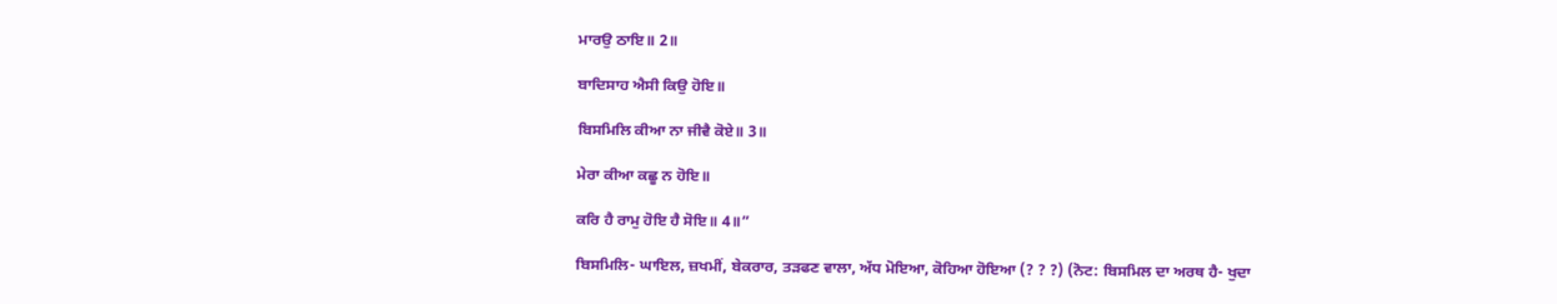ਮਾਰਉ ਠਾਇ॥ 2॥

ਬਾਦਿਸਾਹ ਐਸੀ ਕਿਉ ਹੋਇ॥

ਬਿਸਮਿਲਿ ਕੀਆ ਨਾ ਜੀਵੈ ਕੋਏ॥ 3॥

ਮੇਰਾ ਕੀਆ ਕਛੂ ਨ ਹੋਇ॥

ਕਰਿ ਹੈ ਰਾਮੁ ਹੋਇ ਹੈ ਸੋਇ॥ 4॥”

ਬਿਸਮਿਲਿ- ਘਾਇਲ, ਜ਼ਖਮੀਂ, ਬੇਕਰਾਰ, ਤੜਫਣ ਵਾਲਾ, ਅੱਧ ਮੋਇਆ, ਕੋਹਿਆ ਹੋਇਆ (? ? ?) (ਨੋਟ: ਬਿਸਮਿਲ ਦਾ ਅਰਥ ਹੈ- ਖੁਦਾ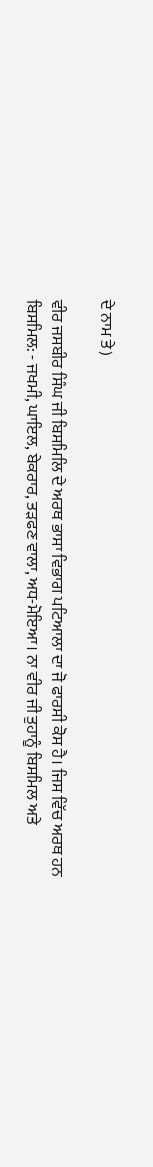ਦੇ ਨਾਮ ਤੇ)

ਵੀਰ ਜਸਬੀਰ ਸਿੰਘ ਜੀ ਬਿਸਮਿਲਿ ਦੇ ਅਰਥ ਭਾਸਾ ਵਿਭਾਗ ਪਟਿਆਲਾ ਦਾ ਜੋ ਫਾਰਸੀ ਕੋਸ ਹੈ। ਜਿਸ ਵਿੱਚ ਅਰਥ ਹਨ ਬਿਸਮਿਲ: - ਜਖਮੀ, ਘਾਇਲ, ਬੇਕਰਾਰ, ਤੜਫਣ ਵਾਲਾ, ਅਧ-ਮੋਇਆ। ਨਾ ਵੀਰ ਜੀ ਤੁਹਾਨੂੰ ਬਿਸਮਿਲ ਅਤੇ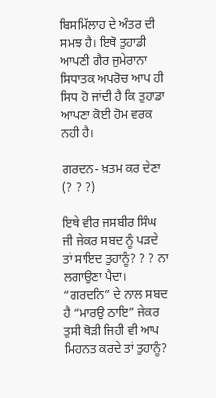ਬਿਸਮਿੱਲਾਹ ਦੇ ਅੰਤਰ ਦੀ ਸਮਝ ਹੈ। ਇਥੋ ਤੁਹਾਡੀ ਆਪਣੀ ਗੈਰ ਜੁਮੇਰਾਨਾ ਸਿਧਾਤਕ ਅਪਰੋਚ ਆਪ ਹੀ ਸਿਧ ਹੋ ਜਾਂਦੀ ਹੈ ਕਿ ਤੁਹਾਡਾ ਆਪਣਾ ਕੋਈ ਹੋਮ ਵਰਕ ਨਹੀ ਹੈ।

ਗਰਦਨ- ਖ਼ਤਮ ਕਰ ਦੇਣਾ (? ? ?)

ਇਥੇ ਵੀਰ ਜਸਬੀਰ ਸਿੰਘ ਜੀ ਜੇਕਰ ਸਬਦ ਨੂੰ ਪੜਦੇ ਤਾਂ ਸਾਇਦ ਤੁਹਾਨੂੰ? ? ? ਨਾ ਲਗਾਉਣਾ ਪੈਦਾ। “ਗਰਦਨਿ” ਦੇ ਨਾਲ ਸਬਦ ਹੈ “ਮਾਰਉ ਠਾਇ” ਜੇਕਰ ਤੁਸੀ ਥੋੜੀ ਜਿਹੀ ਵੀ ਆਪ ਮਿਹਨਤ ਕਰਦੇ ਤਾਂ ਤੁਹਾਨੂੰ?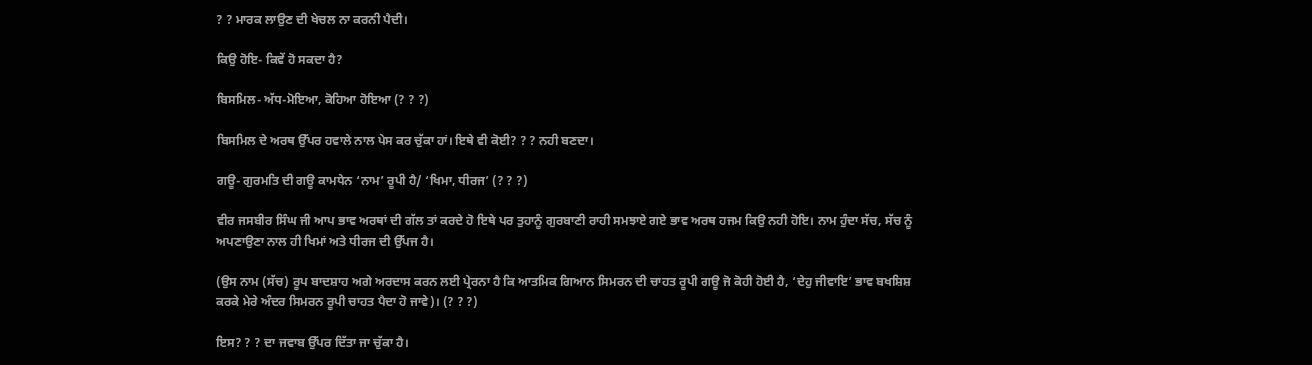? ? ਮਾਰਕ ਲਾਉਣ ਦੀ ਖੇਚਲ ਨਾ ਕਰਨੀ ਪੈਦੀ।

ਕਿਉ ਹੋਇ- ਕਿਵੇਂ ਹੋ ਸਕਦਾ ਹੈ?

ਬਿਸਮਿਲ- ਅੱਧ-ਮੋਇਆ, ਕੋਹਿਆ ਹੋਇਆ (? ? ?)

ਬਿਸਮਿਲ ਦੇ ਅਰਥ ਉੱਪਰ ਹਵਾਲੇ ਨਾਲ ਪੇਸ ਕਰ ਚੁੱਕਾ ਹਾਂ। ਇਥੇ ਵੀ ਕੋਈ? ? ? ਨਹੀ ਬਣਦਾ।

ਗਊ- ਗੁਰਮਤਿ ਦੀ ਗਊ ਕਾਮਧੇਨ ‘ਨਾਮ’ ਰੂਪੀ ਹੈ/ ‘ਖਿਮਾ, ਧੀਰਜ’ (? ? ?)

ਵੀਰ ਜਸਬੀਰ ਸਿੰਘ ਜੀ ਆਪ ਭਾਵ ਅਰਥਾਂ ਦੀ ਗੱਲ ਤਾਂ ਕਰਦੇ ਹੋ ਇਥੇ ਪਰ ਤੁਹਾਨੂੰ ਗੁਰਬਾਣੀ ਰਾਹੀ ਸਮਝਾਏ ਗਏ ਭਾਵ ਅਰਥ ਹਜਮ ਕਿਉ ਨਹੀ ਹੋਇ। ਨਾਮ ਹੁੰਦਾ ਸੱਚ, ਸੱਚ ਨੂੰ ਅਪਣਾਉਣਾ ਨਾਲ ਹੀ ਖਿਮਾਂ ਅਤੇ ਧੀਰਜ ਦੀ ਉੱਪਜ ਹੈ।

(ਉਸ ਨਾਮ (ਸੱਚ) ਰੂਪ ਬਾਦਸ਼ਾਹ ਅਗੇ ਅਰਦਾਸ ਕਰਨ ਲਈ ਪ੍ਰੇਰਨਾ ਹੈ ਕਿ ਆਤਮਿਕ ਗਿਆਨ ਸਿਮਰਨ ਦੀ ਚਾਹਤ ਰੂਪੀ ਗਊ ਜੋ ਕੋਹੀ ਹੋਈ ਹੈ, ‘ਦੇਹੁ ਜੀਵਾਇ’ ਭਾਵ ਬਖਸ਼ਿਸ਼ ਕਰਕੇ ਮੇਰੇ ਅੰਦਰ ਸਿਮਰਨ ਰੂਪੀ ਚਾਹਤ ਪੈਦਾ ਹੋ ਜਾਵੇ)। (? ? ?)

ਇਸ? ? ? ਦਾ ਜਵਾਬ ਉੱਪਰ ਦਿੱਤਾ ਜਾ ਚੁੱਕਾ ਹੈ।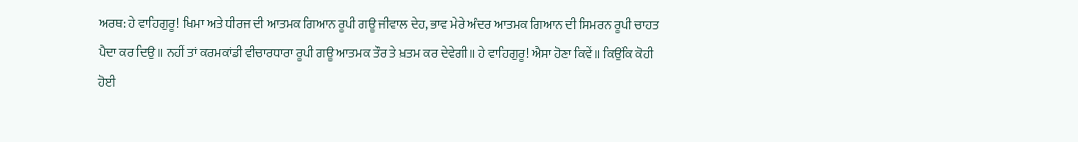ਅਰਥ: ਹੇ ਵਾਹਿਗੁਰੂ! ਖਿਮਾ ਅਤੇ ਧੀਰਜ ਦੀ ਆਤਮਕ ਗਿਆਨ ਰੂਪੀ ਗਊ ਜੀਵਾਲ ਦੇਹ, ਭਾਵ ਮੇਰੇ ਅੰਦਰ ਆਤਮਕ ਗਿਆਨ ਦੀ ਸਿਮਰਨ ਰੂਪੀ ਚਾਹਤ ਪੈਦਾ ਕਰ ਦਿਉ॥ ਨਹੀਂ ਤਾਂ ਕਰਮਕਾਂਡੀ ਵੀਚਾਰਧਾਰਾ ਰੂਪੀ ਗਊ ਆਤਮਕ ਤੌਰ ਤੇ ਖ਼ਤਮ ਕਰ ਦੇਵੇਗੀ॥ ਹੇ ਵਾਹਿਗੁਰੂ! ਐਸਾ ਹੋਣਾ ਕਿਵੇਂ॥ ਕਿਉਂਕਿ ਕੋਹੀ ਹੋਈ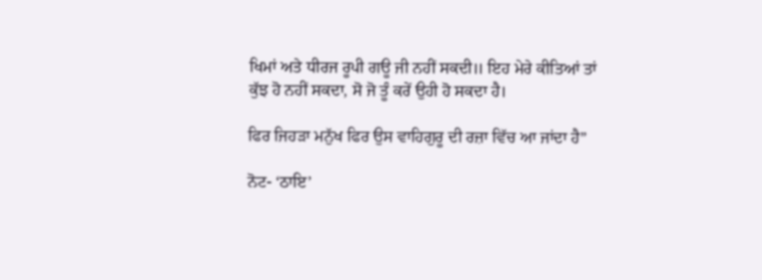ਖਿਮਾਂ ਅਤੇ ਧੀਰਜ ਰੂਪੀ ਗਊ ਜੀ ਨਹੀਂ ਸਕਦੀ॥ ਇਹ ਮੇਰੇ ਕੀਤਿਆਂ ਤਾਂ ਕੁੱਝ ਹੋ ਨਹੀਂ ਸਕਦਾ, ਸੋ ਜੋ ਤੂੰ ਕਰੇਂ ਉਹੀ ਹੋ ਸਕਦਾ ਹੈ।

ਫਿਰ ਜਿਹੜਾ ਮਨੁੱਖ ਫਿਰ ਉਸ ਵਾਹਿਗੁਰੂ ਦੀ ਰਜ਼ਾ ਵਿੱਚ ਆ ਜਾਂਦਾ ਹੈ”

ਨੋਟ- ‘ਠਾਇ’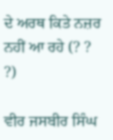ਦੇ ਅਰਥ ਕਿਤੇ ਨਜ਼ਰ ਨਹੀਂ ਆ ਰਹੇ (? ? ?)

ਵੀਰ ਜਸਬੀਰ ਸਿੰਘ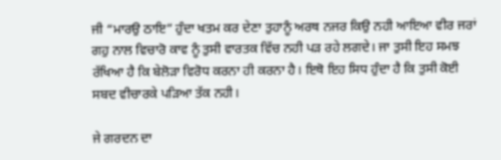ਜੀ “ਮਾਰਉ ਠਾਇ” ਹੁੰਦਾ ਖਤਮ ਕਰ ਦੇਣਾ ਤੁਹਾਨੂੰ ਅਰਥ ਨਜਰ ਕਿਉ ਨਹੀ ਆਇਆ ਵੀਰ ਜਰਾਂ ਗਹੁ ਨਾਲ ਵਿਚਾਰੋ ਕਾਵ ਨੂੰ ਤੁਸੀ ਵਾਰਤਕ ਵਿੱਚ ਨਹੀ ਪੜ ਰਹੇ ਲਗਦੇ। ਜਾ ਤੁਸੀ ਇਹ ਸਮਝ ਰੱਖਿਆ ਹੈ ਕਿ ਬੇਲੋੜਾ ਵਿਰੋਧ ਕਰਨਾ ਹੀ ਕਰਨਾ ਹੈ। ਇਥੋ ਇਹ ਸਿਧ ਹੁੰਦਾ ਹੈ ਕਿ ਤੁਸੀ ਕੋਈ ਸਬਦ ਵੀਚਾਰਕੇ ਪੜਿਆ ਤੱਕ ਨਹੀ।

ਜੇ ਗਰਦਨ ਦਾ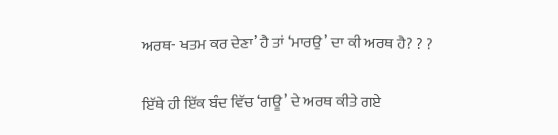ਅਰਥ- ਖਤਮ ਕਰ ਦੇਣਾ’ ਹੈ ਤਾਂ ‘ਮਾਰਉ’ ਦਾ ਕੀ ਅਰਥ ਹੈ? ? ?

ਇੱਥੇ ਹੀ ਇੱਕ ਬੰਦ ਵਿੱਚ ‘ਗਊ’ ਦੇ ਅਰਥ ਕੀਤੇ ਗਏ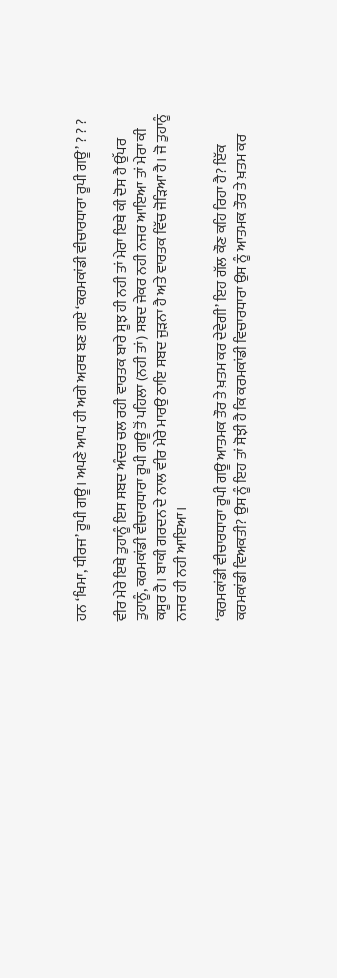ਹਨ ‘ਖਿਮਾ, ਧੀਰਜ’ ਰੂਪੀ ਗਊ। ਅਪਣੇ ਆਪ ਹੀ ਅਗੇ ਅਰਥ ਬਣ ਗਏ ‘ਕਰਮਕਾਂਡੀ ਵੀਚਾਰਧਾਰਾ ਰੂਪੀ ਗਊ’ ? ? ?

ਵੀਰ ਮੇਰੇ ਇਥੇ ਤੁਹਾਨੂੰ ਇਸ ਸਬਦ ਅੰਦਰ ਚਲ ਰਹੀ ਵਾਰਤਕ ਬਾਰੇ ਸੂਝ ਹੀ ਨਹੀ ਤਾਂ ਮੇਰਾ ਇਥੇ ਕੀ ਦੋਸ ਹੈ ਉੱਪਰ ਤੁਹਾਨੂੰ, ਕਰਮਕਾਂਡੀ ਵੀਚਾਰਧਾਰਾ ਰੂਪੀ ਗਊ ਤੋਂ ਪਹਿਲਾ (ਨਹੀ ਤਾਂ) ਸਬਦ ਜੇਕਰ ਨਹੀ ਨਜਰ ਆਇਆ ਤਾਂ ਮੇਰਾ ਕੀ ਕਸੂਰ ਹੈ। ਬਾਕੀ ਗਰਦਨ ਦੇ ਨਾਲ ਵੀਰ ਮੇਰੇ ਮਾਰਉ ਠਾਇ ਸਬਦ ਜੁੜਨਾ ਹੈ ਅਤੇ ਵਾਰਤਕ ਵਿੱਚ ਜੋੜਿਆ ਹੈ। ਜੋ ਤੁਹਾਨੂੰ ਨਜਰ ਹੀ ਨਹੀ ਆਇਆ।

‘ਕਰਮਕਾਂਡੀ ਵੀਚਾਰਧਾਰਾ ਰੂਪੀ ਗਊ ਆਤਮਕ ਤੌਰ ਤੇ ਖ਼ਤਮ ਕਰ ਦੇਵੇਗੀ’ ਇਹ ਗੱਲ ਕੌਣ ਕਹਿ ਰਿਹਾ ਹੈ? ਇੱਕ ਕਰਮਕਾਂਡੀ ਵਿਅਕਤੀ? ਉਸ ਨੂੰ ਇਹ ਤਾਂ ਸੋਝੀ ਹੈ ਕਿ ਕਰਮਕਾਂਡੀ ਵਿਚਾਰਧਾਰਾ ਉਸ ਨੂੰ ਆਤਮਕ ਤੌਰ ਤੇ ਖ਼ਤਮ ਕਰ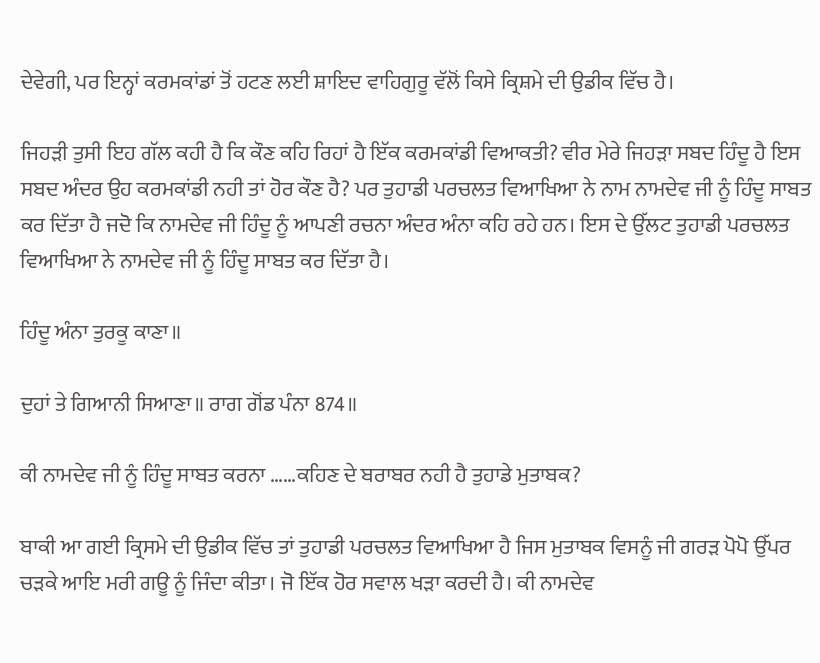ਦੇਵੇਗੀ, ਪਰ ਇਨ੍ਹਾਂ ਕਰਮਕਾਂਡਾਂ ਤੋਂ ਹਟਣ ਲਈ ਸ਼ਾਇਦ ਵਾਹਿਗੁਰੂ ਵੱਲੋਂ ਕਿਸੇ ਕ੍ਰਿਸ਼ਮੇ ਦੀ ਉਡੀਕ ਵਿੱਚ ਹੈ।

ਜਿਹੜੀ ਤੁਸੀ ਇਹ ਗੱਲ ਕਹੀ ਹੈ ਕਿ ਕੌਣ ਕਹਿ ਰਿਹਾਂ ਹੈ ਇੱਕ ਕਰਮਕਾਂਡੀ ਵਿਆਕਤੀ? ਵੀਰ ਮੇਰੇ ਜਿਹੜਾ ਸਬਦ ਹਿੰਦੂ ਹੈ ਇਸ ਸਬਦ ਅੰਦਰ ਉਹ ਕਰਮਕਾਂਡੀ ਨਹੀ ਤਾਂ ਹੋਰ ਕੌਣ ਹੈ? ਪਰ ਤੁਹਾਡੀ ਪਰਚਲਤ ਵਿਆਖਿਆ ਨੇ ਨਾਮ ਨਾਮਦੇਵ ਜੀ ਨੂੰ ਹਿੰਦੂ ਸਾਬਤ ਕਰ ਦਿੱਤਾ ਹੈ ਜਦੋ ਕਿ ਨਾਮਦੇਵ ਜੀ ਹਿੰਦੂ ਨੂੰ ਆਪਣੀ ਰਚਨਾ ਅੰਦਰ ਅੰਨਾ ਕਹਿ ਰਹੇ ਹਨ। ਇਸ ਦੇ ਉੱਲਟ ਤੁਹਾਡੀ ਪਰਚਲਤ ਵਿਆਖਿਆ ਨੇ ਨਾਮਦੇਵ ਜੀ ਨੂੰ ਹਿੰਦੂ ਸਾਬਤ ਕਰ ਦਿੱਤਾ ਹੈ।

ਹਿੰਦੂ ਅੰਨਾ ਤੁਰਕੂ ਕਾਣਾ॥

ਦੁਹਾਂ ਤੇ ਗਿਆਨੀ ਸਿਆਣਾ॥ ਰਾਗ ਗੋਂਡ ਪੰਨਾ 874॥

ਕੀ ਨਾਮਦੇਵ ਜੀ ਨੂੰ ਹਿੰਦੂ ਸਾਬਤ ਕਰਨਾ ……ਕਹਿਣ ਦੇ ਬਰਾਬਰ ਨਹੀ ਹੈ ਤੁਹਾਡੇ ਮੁਤਾਬਕ?

ਬਾਕੀ ਆ ਗਈ ਕ੍ਰਿਸਮੇ ਦੀ ਉਡੀਕ ਵਿੱਚ ਤਾਂ ਤੁਹਾਡੀ ਪਰਚਲਤ ਵਿਆਖਿਆ ਹੈ ਜਿਸ ਮੁਤਾਬਕ ਵਿਸਨੂੰ ਜੀ ਗਰੜ ਪੋਪੋ ਉੱਪਰ ਚੜਕੇ ਆਇ ਮਰੀ ਗਊ ਨੂੰ ਜਿੰਦਾ ਕੀਤਾ। ਜੋ ਇੱਕ ਹੋਰ ਸਵਾਲ ਖੜਾ ਕਰਦੀ ਹੈ। ਕੀ ਨਾਮਦੇਵ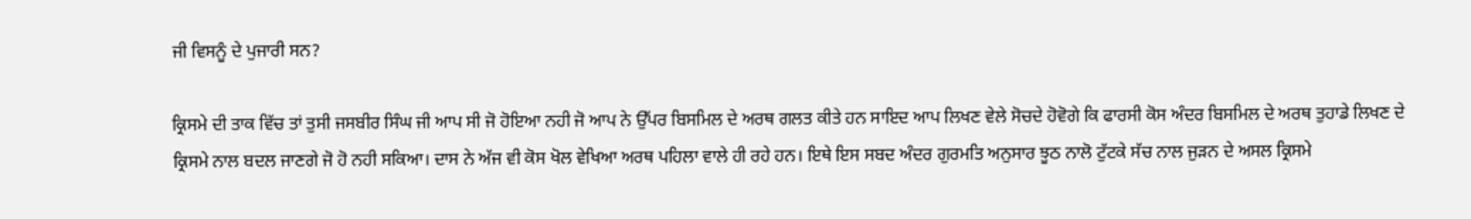ਜੀ ਵਿਸਨੂੰ ਦੇ ਪੁਜਾਰੀ ਸਨ?

ਕ੍ਰਿਸਮੇ ਦੀ ਤਾਕ ਵਿੱਚ ਤਾਂ ਤੁਸੀ ਜਸਬੀਰ ਸਿੰਘ ਜੀ ਆਪ ਸੀ ਜੋ ਹੋਇਆ ਨਹੀ ਜੋ ਆਪ ਨੇ ਉੱਪਰ ਬਿਸਮਿਲ ਦੇ ਅਰਥ ਗਲਤ ਕੀਤੇ ਹਨ ਸਾਇਦ ਆਪ ਲਿਖਣ ਵੇਲੇ ਸੋਚਦੇ ਹੋਵੋਗੇ ਕਿ ਫਾਰਸੀ ਕੋਸ ਅੰਦਰ ਬਿਸਮਿਲ ਦੇ ਅਰਥ ਤੁਹਾਡੇ ਲਿਖਣ ਦੇ ਕ੍ਰਿਸਮੇ ਨਾਲ ਬਦਲ ਜਾਣਗੇ ਜੋ ਹੋ ਨਹੀ ਸਕਿਆ। ਦਾਸ ਨੇ ਅੱਜ ਵੀ ਕੋਸ ਖੋਲ ਵੇਖਿਆ ਅਰਥ ਪਹਿਲਾ ਵਾਲੇ ਹੀ ਰਹੇ ਹਨ। ਇਥੇ ਇਸ ਸਬਦ ਅੰਦਰ ਗੁਰਮਤਿ ਅਨੁਸਾਰ ਝੂਠ ਨਾਲੋ ਟੁੱਟਕੇ ਸੱਚ ਨਾਲ ਜੁੜਨ ਦੇ ਅਸਲ ਕ੍ਰਿਸਮੇ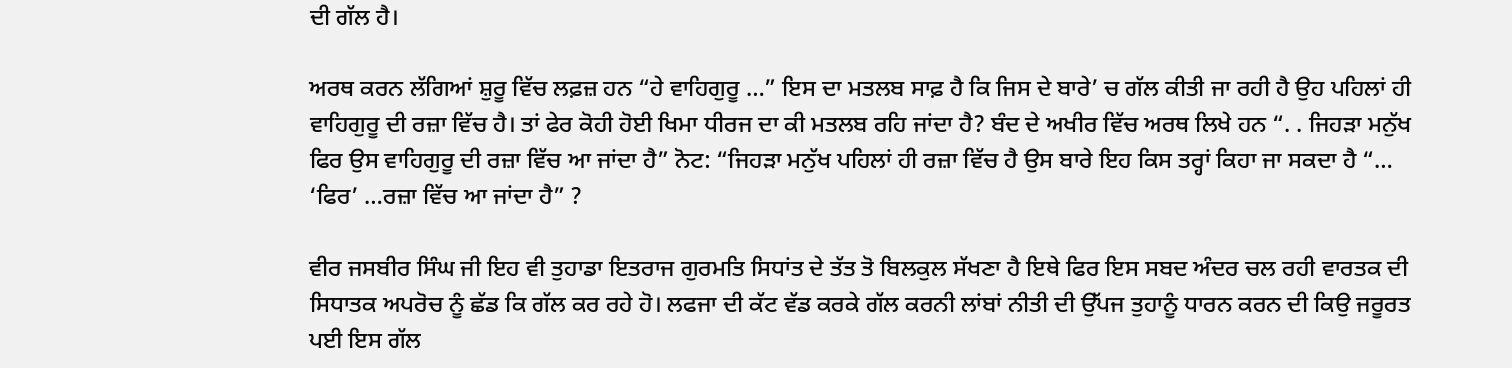ਦੀ ਗੱਲ ਹੈ।

ਅਰਥ ਕਰਨ ਲੱਗਿਆਂ ਸ਼ੁਰੂ ਵਿੱਚ ਲਫ਼ਜ਼ ਹਨ “ਹੇ ਵਾਹਿਗੁਰੂ …” ਇਸ ਦਾ ਮਤਲਬ ਸਾਫ਼ ਹੈ ਕਿ ਜਿਸ ਦੇ ਬਾਰੇ’ ਚ ਗੱਲ ਕੀਤੀ ਜਾ ਰਹੀ ਹੈ ਉਹ ਪਹਿਲਾਂ ਹੀ ਵਾਹਿਗੁਰੂ ਦੀ ਰਜ਼ਾ ਵਿੱਚ ਹੈ। ਤਾਂ ਫੇਰ ਕੋਹੀ ਹੋਈ ਖਿਮਾ ਧੀਰਜ ਦਾ ਕੀ ਮਤਲਬ ਰਹਿ ਜਾਂਦਾ ਹੈ? ਬੰਦ ਦੇ ਅਖੀਰ ਵਿੱਚ ਅਰਥ ਲਿਖੇ ਹਨ “. . ਜਿਹੜਾ ਮਨੁੱਖ ਫਿਰ ਉਸ ਵਾਹਿਗੁਰੂ ਦੀ ਰਜ਼ਾ ਵਿੱਚ ਆ ਜਾਂਦਾ ਹੈ” ਨੋਟ: “ਜਿਹੜਾ ਮਨੁੱਖ ਪਹਿਲਾਂ ਹੀ ਰਜ਼ਾ ਵਿੱਚ ਹੈ ਉਸ ਬਾਰੇ ਇਹ ਕਿਸ ਤਰ੍ਹਾਂ ਕਿਹਾ ਜਾ ਸਕਦਾ ਹੈ “… ‘ਫਿਰ’ …ਰਜ਼ਾ ਵਿੱਚ ਆ ਜਾਂਦਾ ਹੈ” ?

ਵੀਰ ਜਸਬੀਰ ਸਿੰਘ ਜੀ ਇਹ ਵੀ ਤੁਹਾਡਾ ਇਤਰਾਜ ਗੁਰਮਤਿ ਸਿਧਾਂਤ ਦੇ ਤੱਤ ਤੋ ਬਿਲਕੁਲ ਸੱਖਣਾ ਹੈ ਇਥੇ ਫਿਰ ਇਸ ਸਬਦ ਅੰਦਰ ਚਲ ਰਹੀ ਵਾਰਤਕ ਦੀ ਸਿਧਾਤਕ ਅਪਰੋਚ ਨੂੰ ਛੱਡ ਕਿ ਗੱਲ ਕਰ ਰਹੇ ਹੋ। ਲਫਜਾ ਦੀ ਕੱਟ ਵੱਡ ਕਰਕੇ ਗੱਲ ਕਰਨੀ ਲਾਂਬਾਂ ਨੀਤੀ ਦੀ ਉੱਪਜ ਤੁਹਾਨੂੰ ਧਾਰਨ ਕਰਨ ਦੀ ਕਿਉ ਜਰੂਰਤ ਪਈ ਇਸ ਗੱਲ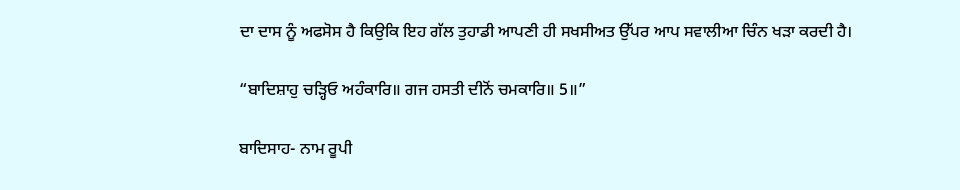ਦਾ ਦਾਸ ਨੂੰ ਅਫਸੋਸ ਹੈ ਕਿਉਕਿ ਇਹ ਗੱਲ ਤੁਹਾਡੀ ਆਪਣੀ ਹੀ ਸਖਸੀਅਤ ਉੱਪਰ ਆਪ ਸਵਾਲੀਆ ਚਿੰਨ ਖੜਾ ਕਰਦੀ ਹੈ।

“ਬਾਦਿਸ਼ਾਹੁ ਚੜ੍ਹਿਓ ਅਹੰਕਾਰਿ॥ ਗਜ ਹਸਤੀ ਦੀਨੋਂ ਚਮਕਾਰਿ॥ 5॥”

ਬਾਦਿਸਾਹ- ਨਾਮ ਰੂਪੀ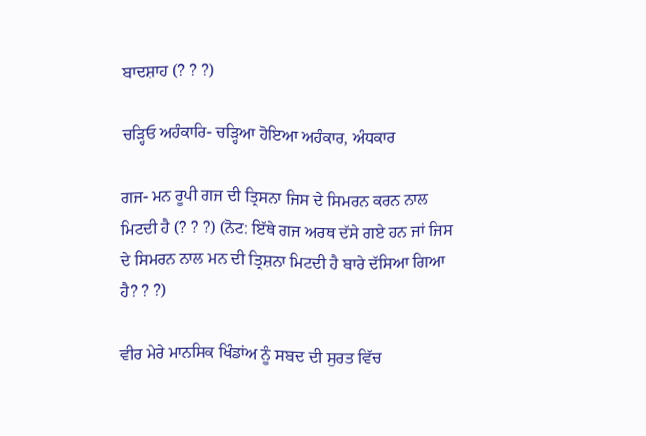ਬਾਦਸ਼ਾਹ (? ? ?)

ਚੜ੍ਹਿਓ ਅਹੰਕਾਰਿ- ਚੜ੍ਹਿਆ ਹੋਇਆ ਅਹੰਕਾਰ, ਅੰਧਕਾਰ

ਗਜ- ਮਨ ਰੂਪੀ ਗਜ ਦੀ ਤ੍ਰਿਸਨਾ ਜਿਸ ਦੇ ਸਿਮਰਨ ਕਰਨ ਨਾਲ ਮਿਟਦੀ ਹੈ (? ? ?) (ਨੋਟ: ਇੱਥੇ ਗਜ ਅਰਥ ਦੱਸੇ ਗਏ ਹਨ ਜਾਂ ਜਿਸ ਦੇ ਸਿਮਰਨ ਨਾਲ ਮਨ ਦੀ ਤ੍ਰਿਸ਼ਨਾ ਮਿਟਦੀ ਹੈ ਬਾਰੇ ਦੱਸਿਆ ਗਿਆ ਹੈ? ? ?)

ਵੀਰ ਮੇਰੇ ਮਾਨਸਿਕ ਖਿੰਡਾਂਅ ਨੂੰ ਸਬਦ ਦੀ ਸੁਰਤ ਵਿੱਚ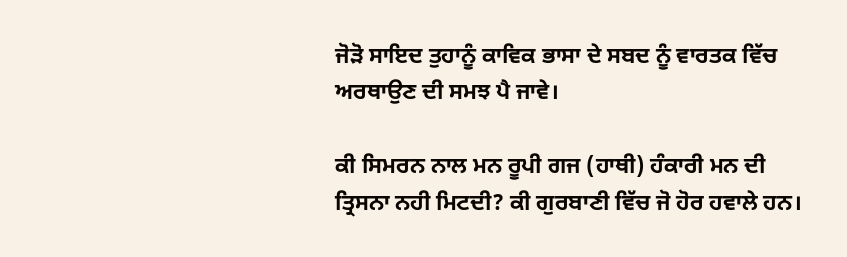ਜੋੜੋ ਸਾਇਦ ਤੁਹਾਨੂੰ ਕਾਵਿਕ ਭਾਸਾ ਦੇ ਸਬਦ ਨੂੰ ਵਾਰਤਕ ਵਿੱਚ ਅਰਥਾਉਣ ਦੀ ਸਮਝ ਪੈ ਜਾਵੇ।

ਕੀ ਸਿਮਰਨ ਨਾਲ ਮਨ ਰੂਪੀ ਗਜ (ਹਾਥੀ) ਹੰਕਾਰੀ ਮਨ ਦੀ ਤ੍ਰਿਸਨਾ ਨਹੀ ਮਿਟਦੀ? ਕੀ ਗੁਰਬਾਣੀ ਵਿੱਚ ਜੋ ਹੋਰ ਹਵਾਲੇ ਹਨ।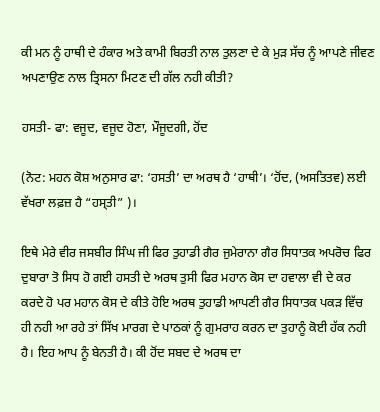ਕੀ ਮਨ ਨੂੰ ਹਾਥੀ ਦੇ ਹੰਕਾਰ ਅਤੇ ਕਾਮੀ ਬਿਰਤੀ ਨਾਲ ਤੁਲਣਾ ਦੇ ਕੇ ਮੁੜ ਸੱਚ ਨੂੰ ਆਪਣੇ ਜੀਵਣ ਅਪਣਾਉਣ ਨਾਲ ਤ੍ਰਿਸਨਾ ਮਿਟਣ ਦੀ ਗੱਲ ਨਹੀ ਕੀਤੀ?

ਹਸਤੀ- ਫਾ: ਵਜੂਦ, ਵਜੂਦ ਹੋਣਾ, ਮੌਜੂਦਗੀ, ਹੋਂਦ

(ਨੋਟ: ਮਹਨ ਕੋਸ਼ ਅਨੁਸਾਰ ਫਾ: ‘ਹਸਤੀ’ ਦਾ ਅਰਥ ਹੈ ‘ਹਾਥੀ’। ‘ਹੋਂਦ, (ਅਸਤਿਤਵ) ਲਈ ਵੱਖਰਾ ਲਫ਼ਜ਼ ਹੈ “ਹਸ੍ਤੀ” )।

ਇਥੇ ਮੇਰੇ ਵੀਰ ਜਸਬੀਰ ਸਿੰਘ ਜੀ ਫਿਰ ਤੁਹਾਡੀ ਗੈਰ ਜੁਮੇਰਾਨਾ ਗੈਰ ਸਿਧਾਤਕ ਅਪਰੋਚ ਫਿਰ ਦੁਬਾਰਾ ਤੋ ਸਿਧ ਹੋ ਗਈ ਹਸਤੀ ਦੇ ਅਰਥ ਤੁਸੀ ਫਿਰ ਮਹਾਨ ਕੋਸ ਦਾ ਹਵਾਲਾ ਵੀ ਦੇ ਕਰ ਕਰਦੇ ਹੋ ਪਰ ਮਹਾਨ ਕੋਸ ਦੇ ਕੀਤੇ ਹੋਇ ਅਰਥ ਤੁਹਾਡੀ ਆਪਣੀ ਗੈਰ ਸਿਧਾਤਕ ਪਕੜ ਵਿੱਚ ਹੀ ਨਹੀ ਆ ਰਹੇ ਤਾਂ ਸਿੱਖ ਮਾਰਗ ਦੇ ਪਾਠਕਾਂ ਨੂੰ ਗੁਮਰਾਹ ਕਰਨ ਦਾ ਤੁਹਾਨੂੰ ਕੋਈ ਹੱਕ ਨਹੀ ਹੈ। ਇਹ ਆਪ ਨੂੰ ਬੇਨਤੀ ਹੈ। ਕੀ ਹੋਂਦ ਸਬਦ ਦੇ ਅਰਥ ਦਾ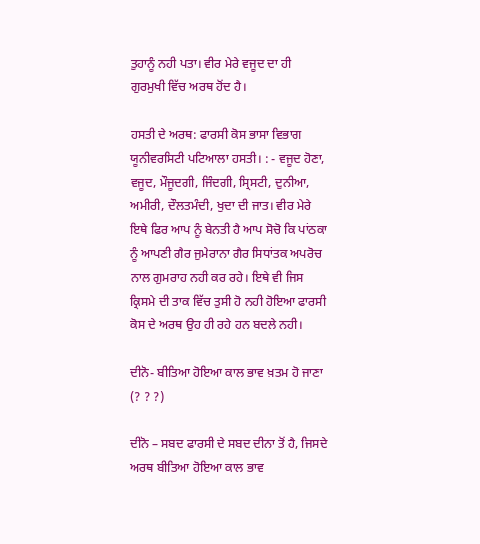ਤੁਹਾਨੂੰ ਨਹੀ ਪਤਾ। ਵੀਰ ਮੇਰੇ ਵਜੂਦ ਦਾ ਹੀ ਗੁਰਮੁਖੀ ਵਿੱਚ ਅਰਥ ਹੋਂਦ ਹੈ।

ਹਸਤੀ ਦੇ ਅਰਥ: ਫਾਰਸੀ ਕੋਸ ਭਾਸਾ ਵਿਭਾਗ ਯੂਨੀਵਰਸਿਟੀ ਪਟਿਆਲਾ ਹਸਤੀ। : - ਵਜੂਦ ਹੋਣਾ, ਵਜੂਦ, ਮੌਜੂਦਗੀ, ਜਿੰਦਗੀ, ਸ੍ਰਿਸਟੀ, ਦੁਨੀਆ, ਅਮੀਰੀ, ਦੌਲਤਮੰਦੀ, ਖੁਦਾ ਦੀ ਜਾਤ। ਵੀਰ ਮੇਰੇ ਇਥੇ ਫਿਰ ਆਪ ਨੂੰ ਬੇਨਤੀ ਹੈ ਆਪ ਸੋਚੋ ਕਿ ਪਾਂਠਕਾ ਨੂੰ ਆਪਣੀ ਗੈਰ ਜੁਮੇਰਾਨਾ ਗੈਰ ਸਿਧਾਂਤਕ ਅਪਰੋਚ ਨਾਲ ਗੁਮਰਾਹ ਨਹੀ ਕਰ ਰਹੇ। ਇਥੇ ਵੀ ਜਿਸ ਕ੍ਰਿਸਮੇ ਦੀ ਤਾਕ ਵਿੱਚ ਤੁਸੀ ਹੋ ਨਹੀ ਹੋਇਆ ਫਾਰਸੀ ਕੋਸ ਦੇ ਅਰਥ ਉਹ ਹੀ ਰਹੇ ਹਨ ਬਦਲੇ ਨਹੀ।

ਦੀਨੋ- ਬੀਤਿਆ ਹੋਇਆ ਕਾਲ ਭਾਵ ਖ਼ਤਮ ਹੋ ਜਾਣਾ (? ? ?)

ਦੀਨੋ – ਸਬਦ ਫਾਰਸੀ ਦੇ ਸਬਦ ਦੀਨਾ ਤੋਂ ਹੈ, ਜਿਸਦੇ ਅਰਥ ਬੀਤਿਆ ਹੋਇਆ ਕਾਲ ਭਾਵ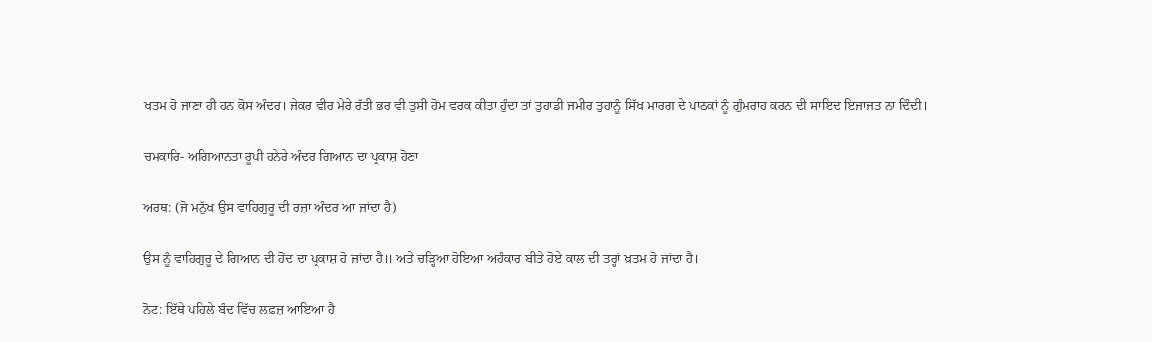ਖਤਮ ਹੋ ਜਾਣਾ ਹੀ ਹਨ ਕੋਸ ਅੰਦਰ। ਜੇਕਰ ਵੀਰ ਮੇਰੇ ਰੱਤੀ ਭਰ ਵੀ ਤੁਸੀ ਹੋਮ ਵਰਕ ਕੀਤਾ ਹੁੰਦਾ ਤਾਂ ਤੁਹਾਡੀ ਜਮੀਰ ਤੁਹਾਨੂੰ ਸਿੱਖ ਮਾਰਗ ਦੇ ਪਾਠਕਾਂ ਨੂੰ ਗੁੰਮਰਾਹ ਕਰਨ ਦੀ ਸਾਇਦ ਇਜਾਜਤ ਨਾ ਦਿੰਦੀ।

ਚਮਕਾਰਿ- ਅਗਿਆਨਤਾ ਰੂਪੀ ਹਨੇਰੇ ਅੰਦਰ ਗਿਆਨ ਦਾ ਪ੍ਰਕਾਸ਼ ਹੋਣਾ

ਅਰਥ: (ਜੋ ਮਨੁੱਖ ਉਸ ਵਾਹਿਗੁਰੂ ਦੀ ਰਜ਼ਾ ਅੰਦਰ ਆ ਜਾਂਦਾ ਹੈ)

ਉਸ ਨੂੰ ਵਾਹਿਗੁਰੂ ਦੇ ਗਿਆਨ ਦੀ ਹੋਂਦ ਦਾ ਪ੍ਰਕਾਸ਼ ਹੋ ਜਾਂਦਾ ਹੈ॥ ਅਤੇ ਚੜ੍ਹਿਆ ਹੋਇਆ ਅਹੰਕਾਰ ਬੀਤੇ ਹੋਏ ਕਾਲ ਦੀ ਤਰ੍ਹਾਂ ਖ਼ਤਮ ਹੋ ਜਾਂਦਾ ਹੈ।

ਨੋਟ: ਇੱਥੇ ਪਹਿਲੇ ਬੰਦ ਵਿੱਚ ਲਫ਼ਜ਼ ਆਇਆ ਹੈ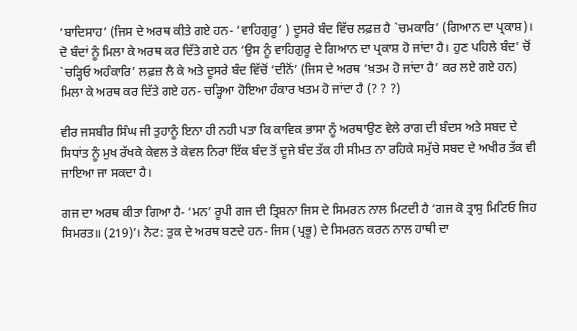‘ਬਾਦਿਸਾਹ’ (ਜਿਸ ਦੇ ਅਰਥ ਕੀਤੇ ਗਏ ਹਨ- ‘ਵਾਹਿਗੁਰੂ’ ) ਦੂਸਰੇ ਬੰਦ ਵਿੱਚ ਲਫ਼ਜ਼ ਹੈ `ਚਮਕਾਰਿ’ (ਗਿਆਨ ਦਾ ਪ੍ਰਕਾਸ਼)। ਦੋ ਬੰਦਾਂ ਨੂੰ ਮਿਲਾ ਕੇ ਅਰਥ ਕਰ ਦਿੱਤੇ ਗਏ ਹਨ ‘ਉਸ ਨੂੰ ਵਾਹਿਗੁਰੂ ਦੇ ਗਿਆਨ ਦਾ ਪ੍ਰਕਾਸ਼ ਹੋ ਜਾਂਦਾ ਹੈ। ਹੁਣ ਪਹਿਲੇ ਬੰਦ’ ਚੋਂ `ਚੜ੍ਹਿਓ ਅਹੰਕਾਰਿ’ ਲਫ਼ਜ਼ ਲੈ ਕੇ ਅਤੇ ਦੂਸਰੇ ਬੰਦ ਵਿੱਚੋਂ ‘ਦੀਨੋਂ’ (ਜਿਸ ਦੇ ਅਰਥ ‘ਖ਼ਤਮ ਹੋ ਜਾਂਦਾ ਹੈ’ ਕਰ ਲਏ ਗਏ ਹਨ) ਮਿਲਾ ਕੇ ਅਰਥ ਕਰ ਦਿੱਤੇ ਗਏ ਹਨ- ਚੜ੍ਹਿਆ ਹੋਇਆ ਹੰਕਾਰ ਖਤਮ ਹੋ ਜਾਂਦਾ ਹੈ (? ? ?)

ਵੀਰ ਜਸਬੀਰ ਸਿੰਘ ਜੀ ਤੁਹਾਨੂੰ ਇਨਾ ਹੀ ਨਹੀ ਪਤਾ ਕਿ ਕਾਵਿਕ ਭਾਸਾ ਨੂੰ ਅਰਥਾਉਣ ਵੇਲੇ ਰਾਗ ਦੀ ਬੰਦਸ ਅਤੇ ਸਬਦ ਦੇ ਸਿਧਾਂਤ ਨੂੰ ਮੁਖ ਰੱਖਕੇ ਕੇਵਲ ਤੇ ਕੇਵਲ ਨਿਰਾ ਇੱਕ ਬੰਦ ਤੋਂ ਦੂਜੇ ਬੰਦ ਤੱਕ ਹੀ ਸੀਮਤ ਨਾ ਰਹਿਕੇ ਸਮੁੱਚੇ ਸਬਦ ਦੇ ਅਖੀਰ ਤੱਕ ਵੀ ਜਾਇਆ ਜਾ ਸਕਦਾ ਹੈ।

ਗਜ ਦਾ ਅਰਥ ਕੀਤਾ ਗਿਆ ਹੈ- ‘ਮਨ’ ਰੂਪੀ ਗਜ ਦੀ ਤ੍ਰਿਸ਼ਨਾ ਜਿਸ ਦੇ ਸਿਮਰਨ ਨਾਲ ਮਿਟਦੀ ਹੈ ‘ਗਜ ਕੋ ਤ੍ਰਾਸੁ ਮਿਟਿਓ ਜਿਹ ਸਿਮਰਤ॥ (219)’। ਨੋਟ: ਤੁਕ ਦੇ ਅਰਥ ਬਣਦੇ ਹਨ- ਜਿਸ (ਪ੍ਰਭੂ) ਦੇ ਸਿਮਰਨ ਕਰਨ ਨਾਲ ਹਾਥੀ ਦਾ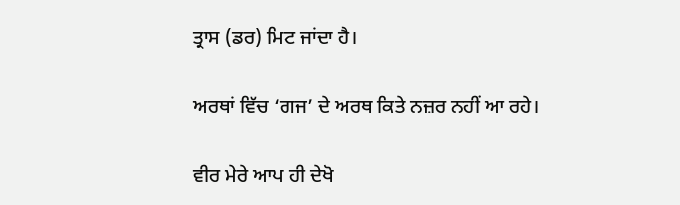ਤ੍ਰਾਸ (ਡਰ) ਮਿਟ ਜਾਂਦਾ ਹੈ।

ਅਰਥਾਂ ਵਿੱਚ ‘ਗਜ’ ਦੇ ਅਰਥ ਕਿਤੇ ਨਜ਼ਰ ਨਹੀਂ ਆ ਰਹੇ।

ਵੀਰ ਮੇਰੇ ਆਪ ਹੀ ਦੇਖੋ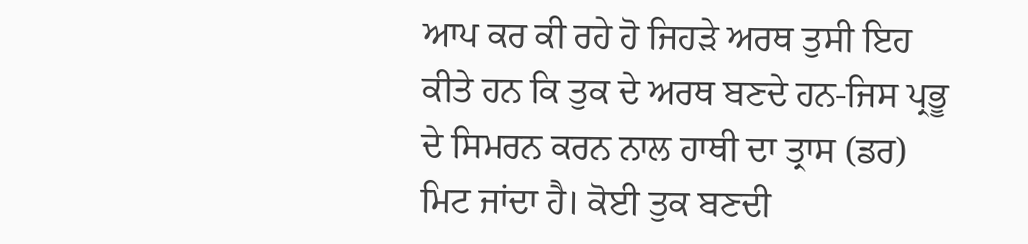ਆਪ ਕਰ ਕੀ ਰਹੇ ਹੋ ਜਿਹੜੇ ਅਰਥ ਤੁਸੀ ਇਹ ਕੀਤੇ ਹਨ ਕਿ ਤੁਕ ਦੇ ਅਰਥ ਬਣਦੇ ਹਨ-ਜਿਸ ਪ੍ਰਭੂ ਦੇ ਸਿਮਰਨ ਕਰਨ ਨਾਲ ਹਾਥੀ ਦਾ ਤ੍ਰਾਸ (ਡਰ) ਮਿਟ ਜਾਂਦਾ ਹੈ। ਕੋਈ ਤੁਕ ਬਣਦੀ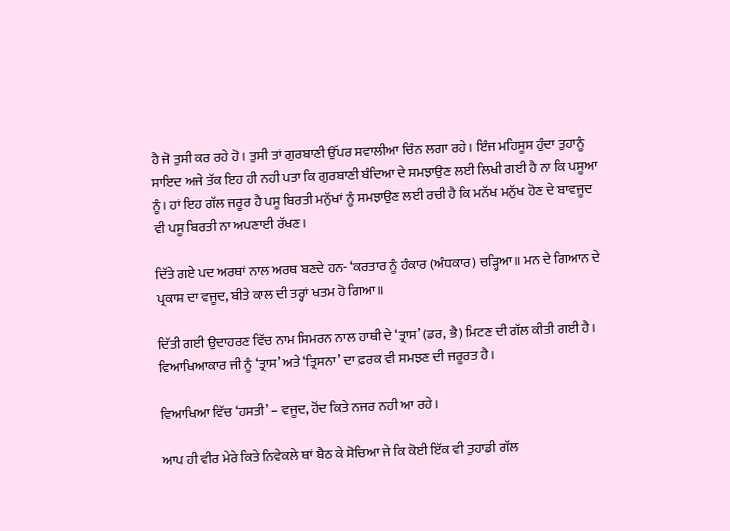ਹੈ ਜੋ ਤੁਸੀ ਕਰ ਰਹੇ ਹੋ। ਤੁਸੀ ਤਾਂ ਗੁਰਬਾਣੀ ਉੱਪਰ ਸਵਾਲੀਆ ਚਿੰਨ ਲਗਾ ਰਹੇ। ਇੰਜ ਮਹਿਸੂਸ ਹੁੰਦਾ ਤੁਹਾਨੂੰ ਸਾਇਦ ਅਜੇ ਤੱਕ ਇਹ ਹੀ ਨਹੀ ਪਤਾ ਕਿ ਗੁਰਬਾਣੀ ਬੰਦਿਆ ਦੇ ਸਮਝਾਉਣ ਲਈ ਲਿਖੀ ਗਈ ਹੈ ਨਾ ਕਿ ਪਸੂਆ ਨੂੰ। ਹਾਂ ਇਹ ਗੱਲ ਜਰੂਰ ਹੈ ਪਸੂ ਬਿਰਤੀ ਮਨੁੱਖਾਂ ਨੂੰ ਸਮਝਾਉਣ ਲਈ ਰਚੀ ਹੈ ਕਿ ਮਨੱਖ ਮਨੁੱਖ ਹੋਣ ਦੇ ਬਾਵਜੂਦ ਵੀ ਪਸੂ ਬਿਰਤੀ ਨਾ ਅਪਣਾਈ ਰੱਖਣ।

ਦਿੱਤੇ ਗਏ ਪਦ ਅਰਥਾਂ ਨਾਲ ਅਰਥ ਬਣਦੇ ਹਨ- ‘ਕਰਤਾਰ ਨੂੰ ਹੰਕਾਰ (ਅੰਧਕਾਰ) ਚੜ੍ਹਿਆ॥ ਮਨ ਦੇ ਗਿਆਨ ਦੇ ਪ੍ਰਕਾਸ਼ ਦਾ ਵਜੂਦ, ਬੀਤੇ ਕਾਲ ਦੀ ਤਰ੍ਹਾਂ ਖਤਮ ਹੋ ਗਿਆ॥

ਦਿੱਤੀ ਗਈ ਉਦਾਹਰਣ ਵਿੱਚ ਨਾਮ ਸਿਮਰਨ ਨਾਲ ਹਾਥੀ ਦੇ ‘ਤ੍ਰਾਸ’ (ਡਰ, ਭੈ) ਮਿਟਣ ਦੀ ਗੱਲ ਕੀਤੀ ਗਈ ਹੈ। ਵਿਆਖਿਆਕਾਰ ਜੀ ਨੂੰ ‘ਤ੍ਰਾਸ’ ਅਤੇ ‘ਤ੍ਰਿਸਨਾ’ ਦਾ ਫ਼ਰਕ ਵੀ ਸਮਝਣ ਦੀ ਜਰੂਰਤ ਹੈ।

ਵਿਆਖਿਆ ਵਿੱਚ ‘ਹਸਤੀ’ – ਵਜੂਦ, ਹੋਂਦ ਕਿਤੇ ਨਜਰ ਨਹੀ ਆ ਰਹੇ।

ਆਪ ਹੀ ਵੀਰ ਮੇਰੇ ਕਿਤੇ ਨਿਵੇਕਲੇ ਥਾਂ ਬੈਠ ਕੇ ਸੋਚਿਆ ਜੇ ਕਿ ਕੋਈ ਇੱਕ ਵੀ ਤੁਹਾਡੀ ਗੱਲ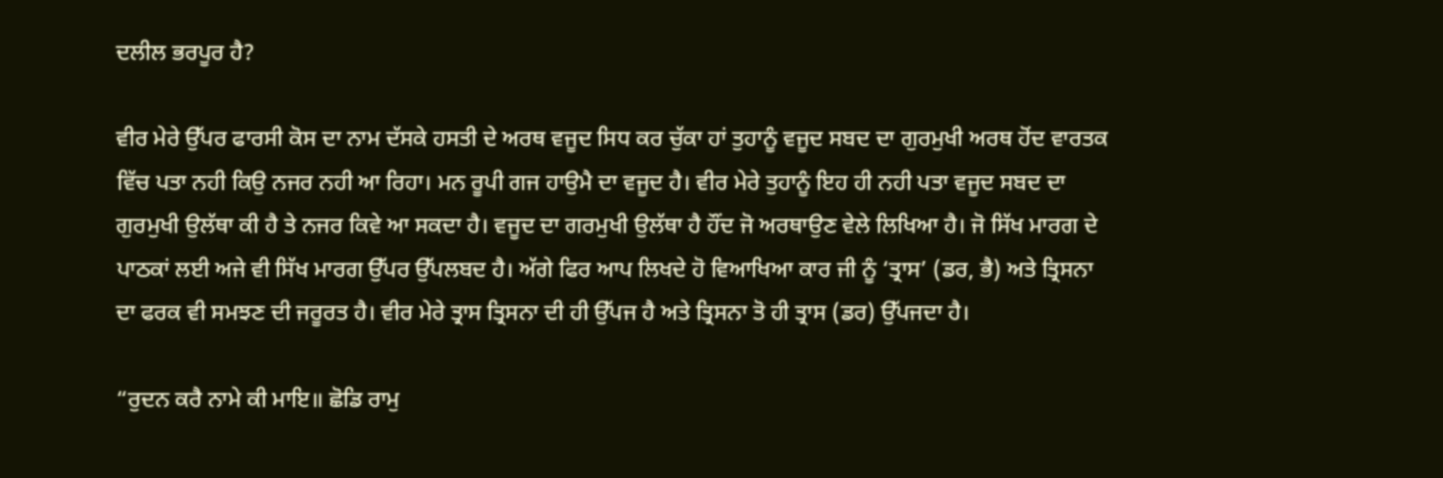ਦਲੀਲ ਭਰਪੂਰ ਹੈ?

ਵੀਰ ਮੇਰੇ ਉੱਪਰ ਫਾਰਸੀ ਕੋਸ ਦਾ ਨਾਮ ਦੱਸਕੇ ਹਸਤੀ ਦੇ ਅਰਥ ਵਜੂਦ ਸਿਧ ਕਰ ਚੁੱਕਾ ਹਾਂ ਤੁਹਾਨੂੰ ਵਜੂਦ ਸਬਦ ਦਾ ਗੁਰਮੁਖੀ ਅਰਥ ਹੋਂਦ ਵਾਰਤਕ ਵਿੱਚ ਪਤਾ ਨਹੀ ਕਿਉ ਨਜਰ ਨਹੀ ਆ ਰਿਹਾ। ਮਨ ਰੂਪੀ ਗਜ ਹਾਉਮੈ ਦਾ ਵਜੂਦ ਹੈ। ਵੀਰ ਮੇਰੇ ਤੁਹਾਨੂੰ ਇਹ ਹੀ ਨਹੀ ਪਤਾ ਵਜੂਦ ਸਬਦ ਦਾ ਗੁਰਮੁਖੀ ਉਲੱਥਾ ਕੀ ਹੈ ਤੇ ਨਜਰ ਕਿਵੇ ਆ ਸਕਦਾ ਹੈ। ਵਜੂਦ ਦਾ ਗਰਮੁਖੀ ਉਲੱਥਾ ਹੈ ਹੌਂਦ ਜੋ ਅਰਥਾਉਣ ਵੇਲੇ ਲਿਖਿਆ ਹੈ। ਜੋ ਸਿੱਖ ਮਾਰਗ ਦੇ ਪਾਠਕਾਂ ਲਈ ਅਜੇ ਵੀ ਸਿੱਖ ਮਾਰਗ ਉੱਪਰ ਉੱਪਲਬਦ ਹੈ। ਅੱਗੇ ਫਿਰ ਆਪ ਲਿਖਦੇ ਹੋ ਵਿਆਖਿਆ ਕਾਰ ਜੀ ਨੂੰ ‘ਤ੍ਰਾਸ’ (ਡਰ, ਭੈ) ਅਤੇ ਤ੍ਰਿਸਨਾ ਦਾ ਫਰਕ ਵੀ ਸਮਝਣ ਦੀ ਜਰੂਰਤ ਹੈ। ਵੀਰ ਮੇਰੇ ਤ੍ਰਾਸ ਤ੍ਰਿਸਨਾ ਦੀ ਹੀ ਉੱਪਜ ਹੈ ਅਤੇ ਤ੍ਰਿਸਨਾ ਤੋ ਹੀ ਤ੍ਰਾਸ (ਡਰ) ਉੱਪਜਦਾ ਹੈ।

“ਰੁਦਨ ਕਰੈ ਨਾਮੇ ਕੀ ਮਾਇ॥ ਛੋਡਿ ਰਾਮੁ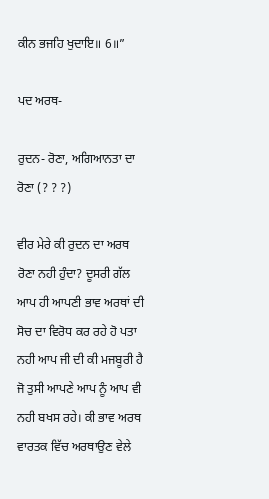ਕੀਨ ਭਜਹਿ ਖੁਦਾਇ॥ 6॥”

ਪਦ ਅਰਥ-

ਰੁਦਨ- ਰੋਣਾ, ਅਗਿਆਨਤਾ ਦਾ ਰੋਣਾ (? ? ?)

ਵੀਰ ਮੇਰੇ ਕੀ ਰੁਦਨ ਦਾ ਅਰਥ ਰੋਣਾ ਨਹੀ ਹੁੰਦਾ? ਦੂਸਰੀ ਗੱਲ ਆਪ ਹੀ ਆਪਣੀ ਭਾਵ ਅਰਥਾਂ ਦੀ ਸੋਚ ਦਾ ਵਿਰੋਧ ਕਰ ਰਹੇ ਹੋ ਪਤਾ ਨਹੀ ਆਪ ਜੀ ਦੀ ਕੀ ਮਜਬੂਰੀ ਹੈ ਜੋ ਤੁਸੀ ਆਪਣੇ ਆਪ ਨੂੰ ਆਪ ਵੀ ਨਹੀ ਬਖਸ ਰਹੇ। ਕੀ ਭਾਵ ਅਰਥ ਵਾਰਤਕ ਵਿੱਚ ਅਰਥਾਉਣ ਵੇਲੇ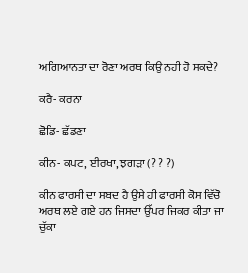ਅਗਿਆਨਤਾ ਦਾ ਰੋਣਾ ਅਰਥ ਕਿਉ ਨਹੀ ਹੋ ਸਕਦੇ?

ਕਰੈ- ਕਰਨਾ

ਛੋਡਿ- ਛੱਡਣਾ

ਕੀਨ- ਕਪਟ, ਈਰਖਾ, ਝਗੜਾ (? ? ?)

ਕੀਨ ਫਾਰਸੀ ਦਾ ਸਬਦ ਹੈ ਉਸੇ ਹੀ ਫਾਰਸੀ ਕੋਸ ਵਿੱਚੋ ਅਰਥ ਲਏ ਗਏ ਹਨ ਜਿਸਦਾ ਉੱਪਰ ਜਿਕਰ ਕੀਤਾ ਜਾ ਚੁੱਕਾ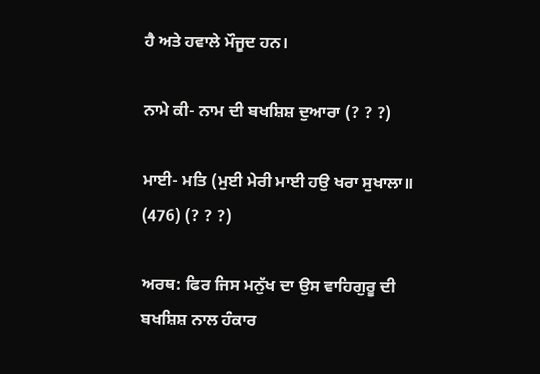ਹੈ ਅਤੇ ਹਵਾਲੇ ਮੌਜੂਦ ਹਨ।

ਨਾਮੇ ਕੀ- ਨਾਮ ਦੀ ਬਖਸ਼ਿਸ਼ ਦੁਆਰਾ (? ? ?)

ਮਾਈ- ਮਤਿ (ਮੁਈ ਮੇਰੀ ਮਾਈ ਹਉ ਖਰਾ ਸੁਖਾਲਾ॥ (476) (? ? ?)

ਅਰਥ: ਫਿਰ ਜਿਸ ਮਨੁੱਖ ਦਾ ਉਸ ਵਾਹਿਗੁਰੂ ਦੀ ਬਖਸ਼ਿਸ਼ ਨਾਲ ਹੰਕਾਰ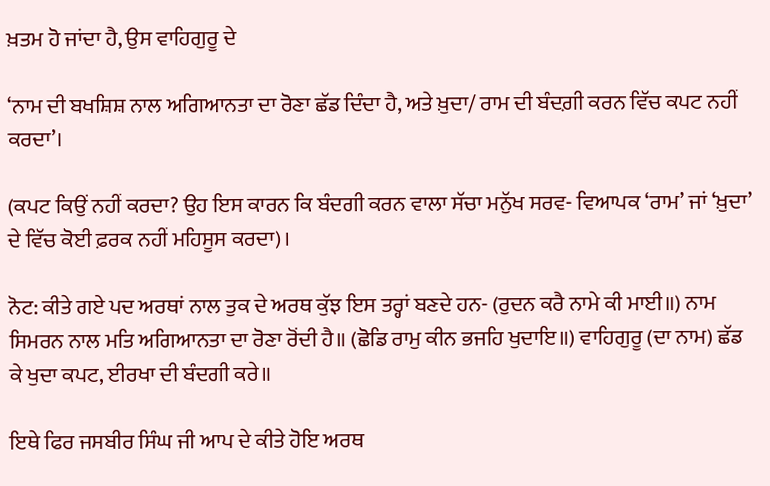ਖ਼ਤਮ ਹੋ ਜਾਂਦਾ ਹੈ, ਉਸ ਵਾਹਿਗੁਰੂ ਦੇ

‘ਨਾਮ ਦੀ ਬਖਸ਼ਿਸ਼ ਨਾਲ ਅਗਿਆਨਤਾ ਦਾ ਰੋਣਾ ਛੱਡ ਦਿੰਦਾ ਹੈ, ਅਤੇ ਖ਼ੁਦਾ/ ਰਾਮ ਦੀ ਬੰਦਗ਼ੀ ਕਰਨ ਵਿੱਚ ਕਪਟ ਨਹੀਂ ਕਰਦਾ’।

(ਕਪਟ ਕਿਉਂ ਨਹੀਂ ਕਰਦਾ? ਉਹ ਇਸ ਕਾਰਨ ਕਿ ਬੰਦਗੀ ਕਰਨ ਵਾਲਾ ਸੱਚਾ ਮਨੁੱਖ ਸਰਵ- ਵਿਆਪਕ ‘ਰਾਮ’ ਜਾਂ ‘ਖ਼ੁਦਾ’ ਦੇ ਵਿੱਚ ਕੋਈ ਫ਼ਰਕ ਨਹੀਂ ਮਹਿਸੂਸ ਕਰਦਾ)।

ਨੋਟ: ਕੀਤੇ ਗਏ ਪਦ ਅਰਥਾਂ ਨਾਲ ਤੁਕ ਦੇ ਅਰਥ ਕੁੱਝ ਇਸ ਤਰ੍ਹਾਂ ਬਣਦੇ ਹਨ- (ਰੁਦਨ ਕਰੈ ਨਾਮੇ ਕੀ ਮਾਈ॥) ਨਾਮ ਸਿਮਰਨ ਨਾਲ ਮਤਿ ਅਗਿਆਨਤਾ ਦਾ ਰੋਣਾ ਰੋਂਦੀ ਹੈ॥ (ਛੋਡਿ ਰਾਮੁ ਕੀਨ ਭਜਹਿ ਖੁਦਾਇ॥) ਵਾਹਿਗੁਰੂ (ਦਾ ਨਾਮ) ਛੱਡ ਕੇ ਖੁਦਾ ਕਪਟ, ਈਰਖਾ ਦੀ ਬੰਦਗੀ ਕਰੇ॥

ਇਥੇ ਫਿਰ ਜਸਬੀਰ ਸਿੰਘ ਜੀ ਆਪ ਦੇ ਕੀਤੇ ਹੋਇ ਅਰਥ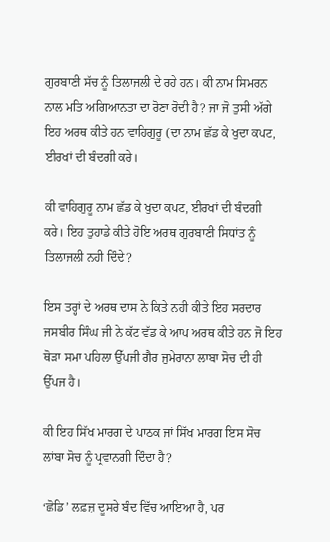ਗੁਰਬਾਣੀ ਸੱਚ ਨੂੰ ਤਿਲਾਜਲੀ ਦੇ ਰਹੇ ਹਨ। ਕੀ ਨਾਮ ਸਿਮਰਨ ਨਾਲ ਮਤਿ ਅਗਿਆਨਤਾ ਦਾ ਰੋਣਾ ਰੋਦੀ ਹੈ? ਜਾ ਜੋ ਤੁਸੀ ਅੱਗੇ ਇਹ ਅਰਥ ਕੀਤੇ ਹਨ ਵਾਹਿਗੁਰੂ (ਦਾ ਨਾਮ ਛੱਡ ਕੇ ਖੁਦਾ ਕਪਟ, ਈਰਖਾਂ ਦੀ ਬੰਦਗੀ ਕਰੇ।

ਕੀ ਵਾਹਿਗੁਰੂ ਨਾਮ ਛੱਡ ਕੇ ਖੁਦਾ ਕਪਟ, ਈਰਖਾਂ ਦੀ ਬੰਦਗੀ ਕਰੇ। ਇਹ ਤੁਹਾਡੇ ਕੀਤੇ ਹੋਇ ਅਰਥ ਗੁਰਬਾਣੀ ਸਿਧਾਂਤ ਨੂੰ ਤਿਲਾਜਲੀ ਨਹੀ ਦਿੰਦੇ?

ਇਸ ਤਰ੍ਹਾਂ ਦੇ ਅਰਥ ਦਾਸ ਨੇ ਕਿਤੇ ਨਹੀ ਕੀਤੇ ਇਹ ਸਰਦਾਰ ਜਸਬੀਰ ਸਿੰਘ ਜੀ ਨੇ ਕੱਟ ਵੱਡ ਕੇ ਆਪ ਅਰਥ ਕੀਤੇ ਹਨ ਜੋ ਇਹ ਥੋੜਾ ਸਮਾ ਪਹਿਲਾ ਉੱਪਜੀ ਗੈਰ ਜੁਮੇਰਾਨਾ ਲਾਬਾ ਸੋਚ ਦੀ ਹੀ ਉੱਪਜ ਹੈ।

ਕੀ ਇਹ ਸਿੱਖ ਮਾਰਗ ਦੇ ਪਾਠਕ ਜਾਂ ਸਿੱਖ ਮਾਰਗ ਇਸ ਸੋਚ ਲਾਂਬਾ ਸੋਚ ਨੂੰ ਪ੍ਰਵਾਨਗੀ ਦਿੰਦਾ ਹੈ?

‘ਛੋਡਿ’ ਲਫ਼ਜ਼ ਦੂਸਰੇ ਬੰਦ ਵਿੱਚ ਆਇਆ ਹੈ, ਪਰ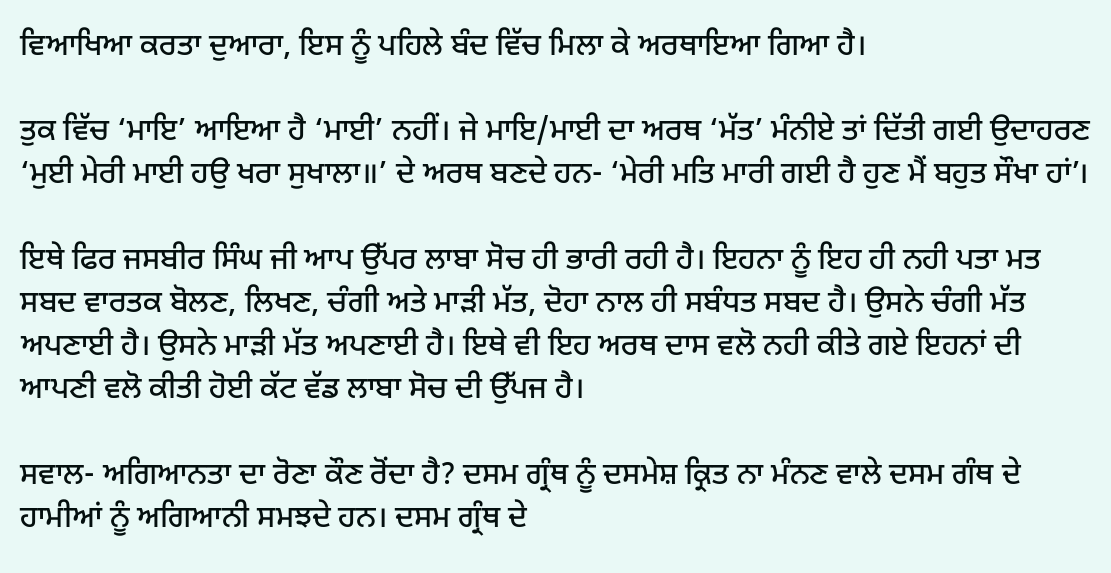ਵਿਆਖਿਆ ਕਰਤਾ ਦੁਆਰਾ, ਇਸ ਨੂੰ ਪਹਿਲੇ ਬੰਦ ਵਿੱਚ ਮਿਲਾ ਕੇ ਅਰਥਾਇਆ ਗਿਆ ਹੈ।

ਤੁਕ ਵਿੱਚ ‘ਮਾਇ’ ਆਇਆ ਹੈ ‘ਮਾਈ’ ਨਹੀਂ। ਜੇ ਮਾਇ/ਮਾਈ ਦਾ ਅਰਥ ‘ਮੱਤ’ ਮੰਨੀਏ ਤਾਂ ਦਿੱਤੀ ਗਈ ਉਦਾਹਰਣ ‘ਮੁਈ ਮੇਰੀ ਮਾਈ ਹਉ ਖਰਾ ਸੁਖਾਲਾ॥’ ਦੇ ਅਰਥ ਬਣਦੇ ਹਨ- ‘ਮੇਰੀ ਮਤਿ ਮਾਰੀ ਗਈ ਹੈ ਹੁਣ ਮੈਂ ਬਹੁਤ ਸੌਖਾ ਹਾਂ’।

ਇਥੇ ਫਿਰ ਜਸਬੀਰ ਸਿੰਘ ਜੀ ਆਪ ਉੱਪਰ ਲਾਬਾ ਸੋਚ ਹੀ ਭਾਰੀ ਰਹੀ ਹੈ। ਇਹਨਾ ਨੂੰ ਇਹ ਹੀ ਨਹੀ ਪਤਾ ਮਤ ਸਬਦ ਵਾਰਤਕ ਬੋਲਣ, ਲਿਖਣ, ਚੰਗੀ ਅਤੇ ਮਾੜੀ ਮੱਤ, ਦੋਹਾ ਨਾਲ ਹੀ ਸਬੰਧਤ ਸਬਦ ਹੈ। ਉਸਨੇ ਚੰਗੀ ਮੱਤ ਅਪਣਾਈ ਹੈ। ਉਸਨੇ ਮਾੜੀ ਮੱਤ ਅਪਣਾਈ ਹੈ। ਇਥੇ ਵੀ ਇਹ ਅਰਥ ਦਾਸ ਵਲੋ ਨਹੀ ਕੀਤੇ ਗਏ ਇਹਨਾਂ ਦੀ ਆਪਣੀ ਵਲੋ ਕੀਤੀ ਹੋਈ ਕੱਟ ਵੱਡ ਲਾਬਾ ਸੋਚ ਦੀ ਉੱਪਜ ਹੈ।

ਸਵਾਲ- ਅਗਿਆਨਤਾ ਦਾ ਰੋਣਾ ਕੌਣ ਰੋਂਦਾ ਹੈ? ਦਸਮ ਗ੍ਰੰਥ ਨੂੰ ਦਸਮੇਸ਼ ਕ੍ਰਿਤ ਨਾ ਮੰਨਣ ਵਾਲੇ ਦਸਮ ਗੰਥ ਦੇ ਹਾਮੀਆਂ ਨੂੰ ਅਗਿਆਨੀ ਸਮਝਦੇ ਹਨ। ਦਸਮ ਗ੍ਰੰਥ ਦੇ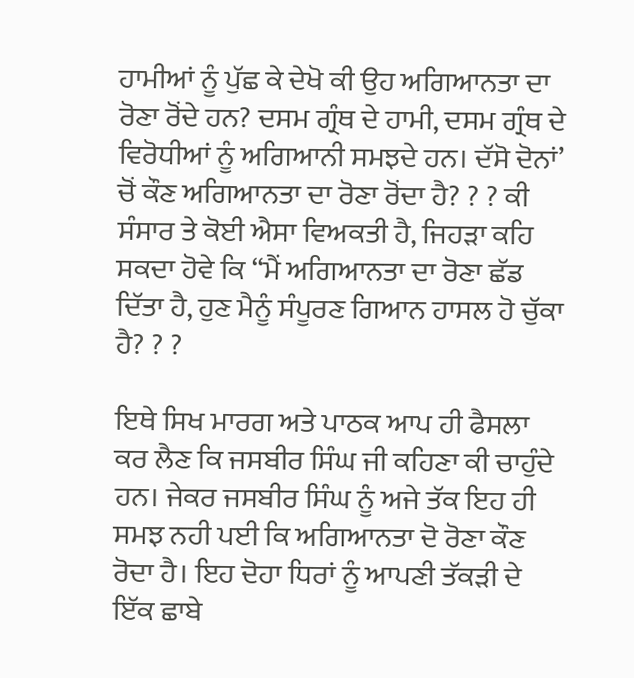ਹਾਮੀਆਂ ਨੂੰ ਪੁੱਛ ਕੇ ਦੇਖੋ ਕੀ ਉਹ ਅਗਿਆਨਤਾ ਦਾ ਰੋਣਾ ਰੋਂਦੇ ਹਨ? ਦਸਮ ਗ੍ਰੰਥ ਦੇ ਹਾਮੀ, ਦਸਮ ਗ੍ਰੰਥ ਦੇ ਵਿਰੋਧੀਆਂ ਨੂੰ ਅਗਿਆਨੀ ਸਮਝਦੇ ਹਨ। ਦੱਸੋ ਦੋਨਾਂ’ ਚੋਂ ਕੌਣ ਅਗਿਆਨਤਾ ਦਾ ਰੋਣਾ ਰੋਂਦਾ ਹੈ? ? ? ਕੀ ਸੰਸਾਰ ਤੇ ਕੋਈ ਐਸਾ ਵਿਅਕਤੀ ਹੈ, ਜਿਹੜਾ ਕਹਿ ਸਕਦਾ ਹੋਵੇ ਕਿ “ਮੈਂ ਅਗਿਆਨਤਾ ਦਾ ਰੋਣਾ ਛੱਡ ਦਿੱਤਾ ਹੈ, ਹੁਣ ਮੈਨੂੰ ਸੰਪੂਰਣ ਗਿਆਨ ਹਾਸਲ ਹੋ ਚੁੱਕਾ ਹੈ? ? ?

ਇਥੇ ਸਿਖ ਮਾਰਗ ਅਤੇ ਪਾਠਕ ਆਪ ਹੀ ਫੈਸਲਾ ਕਰ ਲੈਣ ਕਿ ਜਸਬੀਰ ਸਿੰਘ ਜੀ ਕਹਿਣਾ ਕੀ ਚਾਹੁੰਦੇ ਹਨ। ਜੇਕਰ ਜਸਬੀਰ ਸਿੰਘ ਨੂੰ ਅਜੇ ਤੱਕ ਇਹ ਹੀ ਸਮਝ ਨਹੀ ਪਈ ਕਿ ਅਗਿਆਨਤਾ ਦੋ ਰੋਣਾ ਕੌਣ ਰੋਦਾ ਹੈ। ਇਹ ਦੋਹਾ ਧਿਰਾਂ ਨੂੰ ਆਪਣੀ ਤੱਕੜੀ ਦੇ ਇੱਕ ਛਾਬੇ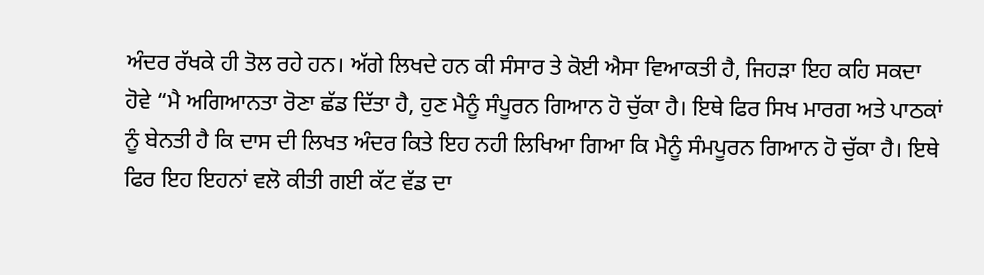ਅੰਦਰ ਰੱਖਕੇ ਹੀ ਤੋਲ ਰਹੇ ਹਨ। ਅੱਗੇ ਲਿਖਦੇ ਹਨ ਕੀ ਸੰਸਾਰ ਤੇ ਕੋਈ ਐਸਾ ਵਿਆਕਤੀ ਹੈ, ਜਿਹੜਾ ਇਹ ਕਹਿ ਸਕਦਾ ਹੋਵੇ “ਮੈ ਅਗਿਆਨਤਾ ਰੋਣਾ ਛੱਡ ਦਿੱਤਾ ਹੈ, ਹੁਣ ਮੈਨੂੰ ਸੰਪੂਰਨ ਗਿਆਨ ਹੋ ਚੁੱਕਾ ਹੈ। ਇਥੇ ਫਿਰ ਸਿਖ ਮਾਰਗ ਅਤੇ ਪਾਠਕਾਂ ਨੂੰ ਬੇਨਤੀ ਹੈ ਕਿ ਦਾਸ ਦੀ ਲਿਖਤ ਅੰਦਰ ਕਿਤੇ ਇਹ ਨਹੀ ਲਿਖਿਆ ਗਿਆ ਕਿ ਮੈਨੂੰ ਸੰਮਪੂਰਨ ਗਿਆਨ ਹੋ ਚੁੱਕਾ ਹੈ। ਇਥੇ ਫਿਰ ਇਹ ਇਹਨਾਂ ਵਲੋ ਕੀਤੀ ਗਈ ਕੱਟ ਵੱਡ ਦਾ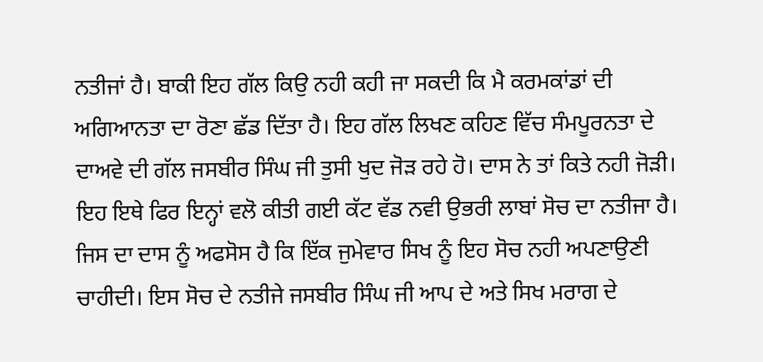ਨਤੀਜਾਂ ਹੈ। ਬਾਕੀ ਇਹ ਗੱਲ ਕਿਉ ਨਹੀ ਕਹੀ ਜਾ ਸਕਦੀ ਕਿ ਮੈ ਕਰਮਕਾਂਡਾਂ ਦੀ ਅਗਿਆਨਤਾ ਦਾ ਰੋਣਾ ਛੱਡ ਦਿੱਤਾ ਹੈ। ਇਹ ਗੱਲ ਲਿਖਣ ਕਹਿਣ ਵਿੱਚ ਸੰਮਪੂਰਨਤਾ ਦੇ ਦਾਅਵੇ ਦੀ ਗੱਲ ਜਸਬੀਰ ਸਿੰਘ ਜੀ ਤੁਸੀ ਖੁਦ ਜੋੜ ਰਹੇ ਹੋ। ਦਾਸ ਨੇ ਤਾਂ ਕਿਤੇ ਨਹੀ ਜੋੜੀ। ਇਹ ਇਥੇ ਫਿਰ ਇਨ੍ਹਾਂ ਵਲੋ ਕੀਤੀ ਗਈ ਕੱਟ ਵੱਡ ਨਵੀ ਉਭਰੀ ਲਾਬਾਂ ਸੋਚ ਦਾ ਨਤੀਜਾ ਹੈ। ਜਿਸ ਦਾ ਦਾਸ ਨੂੰ ਅਫਸੋਸ ਹੈ ਕਿ ਇੱਕ ਜੁਮੇਵਾਰ ਸਿਖ ਨੂੰ ਇਹ ਸੋਚ ਨਹੀ ਅਪਣਾਉਣੀ ਚਾਹੀਦੀ। ਇਸ ਸੋਚ ਦੇ ਨਤੀਜੇ ਜਸਬੀਰ ਸਿੰਘ ਜੀ ਆਪ ਦੇ ਅਤੇ ਸਿਖ ਮਰਾਗ ਦੇ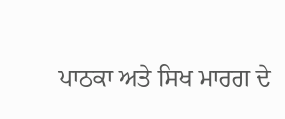ਪਾਠਕਾ ਅਤੇ ਸਿਖ ਮਾਰਗ ਦੇ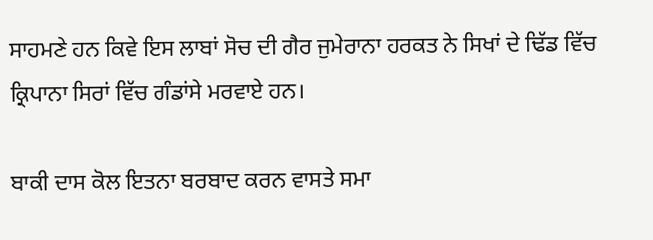ਸਾਹਮਣੇ ਹਨ ਕਿਵੇ ਇਸ ਲਾਬਾਂ ਸੋਚ ਦੀ ਗੈਰ ਜੁਮੇਰਾਨਾ ਹਰਕਤ ਨੇ ਸਿਖਾਂ ਦੇ ਢਿੱਡ ਵਿੱਚ ਕ੍ਰਿਪਾਨਾ ਸਿਰਾਂ ਵਿੱਚ ਗੰਡਾਂਸੇ ਮਰਵਾਏ ਹਨ।

ਬਾਕੀ ਦਾਸ ਕੋਲ ਇਤਨਾ ਬਰਬਾਦ ਕਰਨ ਵਾਸਤੇ ਸਮਾ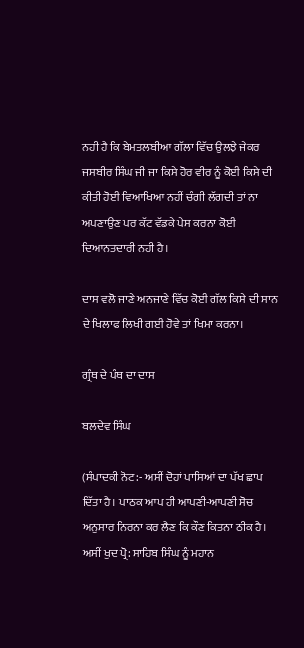ਨਹੀ ਹੈ ਕਿ ਬੇਮਤਲਬੀਆ ਗੱਲਾ ਵਿੱਚ ਉਲਝੇ ਜੇਕਰ ਜਸਬੀਰ ਸਿੰਘ ਜੀ ਜਾ ਕਿਸੇ ਹੋਰ ਵੀਰ ਨੂੰ ਕੋਈ ਕਿਸੇ ਦੀ ਕੀਤੀ ਹੋਈ ਵਿਆਖਿਆ ਨਹੀਂ ਚੰਗੀ ਲੱਗਦੀ ਤਾਂ ਨਾ ਅਪਣਾਉਣ ਪਰ ਕੱਟ ਵੱਡਕੇ ਪੇਸ ਕਰਨਾ ਕੋਈ ਦਿਆਨਤਦਾਰੀ ਨਹੀ ਹੈ।

ਦਾਸ ਵਲੋ ਜਾਣੇ ਅਨਜਾਣੇ ਵਿੱਚ ਕੋਈ ਗੱਲ ਕਿਸੇ ਦੀ ਸਾਨ ਦੇ ਖਿਲਾਫ ਲਿਖੀ ਗਈ ਹੋਵੇ ਤਾਂ ਖਿਮਾ ਕਰਨਾ।

ਗ੍ਰੰਥ ਦੇ ਪੰਥ ਦਾ ਦਾਸ

ਬਲਦੇਵ ਸਿੰਘ

(ਸੰਪਾਦਕੀ ਨੋਟ:- ਅਸੀਂ ਦੋਹਾਂ ਪਾਸਿਆਂ ਦਾ ਪੱਖ ਛਾਪ ਦਿੱਤਾ ਹੈ। ਪਾਠਕ ਆਪ ਹੀ ਆਪਣੀ-ਆਪਣੀ ਸੋਚ ਅਨੁਸਾਰ ਨਿਰਨਾ ਕਰ ਲੈਣ ਕਿ ਕੌਣ ਕਿਤਨਾ ਠੀਕ ਹੈ। ਅਸੀਂ ਖੁਦ ਪ੍ਰੋ: ਸਾਹਿਬ ਸਿੰਘ ਨੂੰ ਮਹਾਨ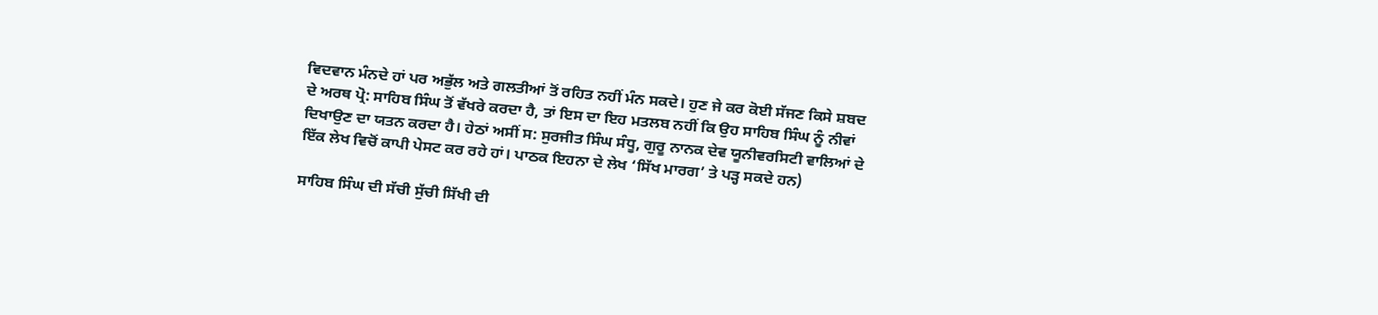ਵਿਦਵਾਨ ਮੰਨਦੇ ਹਾਂ ਪਰ ਅਭੁੱਲ ਅਤੇ ਗਲਤੀਆਂ ਤੋਂ ਰਹਿਤ ਨਹੀਂ ਮੰਨ ਸਕਦੇ। ਹੁਣ ਜੇ ਕਰ ਕੋਈ ਸੱਜਣ ਕਿਸੇ ਸ਼ਬਦ ਦੇ ਅਰਥ ਪ੍ਰੋ: ਸਾਹਿਬ ਸਿੰਘ ਤੋਂ ਵੱਖਰੇ ਕਰਦਾ ਹੈ, ਤਾਂ ਇਸ ਦਾ ਇਹ ਮਤਲਬ ਨਹੀਂ ਕਿ ਉਹ ਸਾਹਿਬ ਸਿੰਘ ਨੂੰ ਨੀਵਾਂ ਦਿਖਾਉਣ ਦਾ ਯਤਨ ਕਰਦਾ ਹੈ। ਹੇਠਾਂ ਅਸੀਂ ਸ: ਸੁਰਜੀਤ ਸਿੰਘ ਸੰਧੂ, ਗੁਰੂ ਨਾਨਕ ਦੇਵ ਯੂਨੀਵਰਸਿਟੀ ਵਾਲਿਆਂ ਦੇ ਇੱਕ ਲੇਖ ਵਿਚੋਂ ਕਾਪੀ ਪੇਸਟ ਕਰ ਰਹੇ ਹਾਂ। ਪਾਠਕ ਇਹਨਾ ਦੇ ਲੇਖ ‘ਸਿੱਖ ਮਾਰਗ’ ਤੇ ਪੜ੍ਹ ਸਕਦੇ ਹਨ)

ਸਾਹਿਬ ਸਿੰਘ ਦੀ ਸੱਚੀ ਸੁੱਚੀ ਸਿੱਖੀ ਦੀ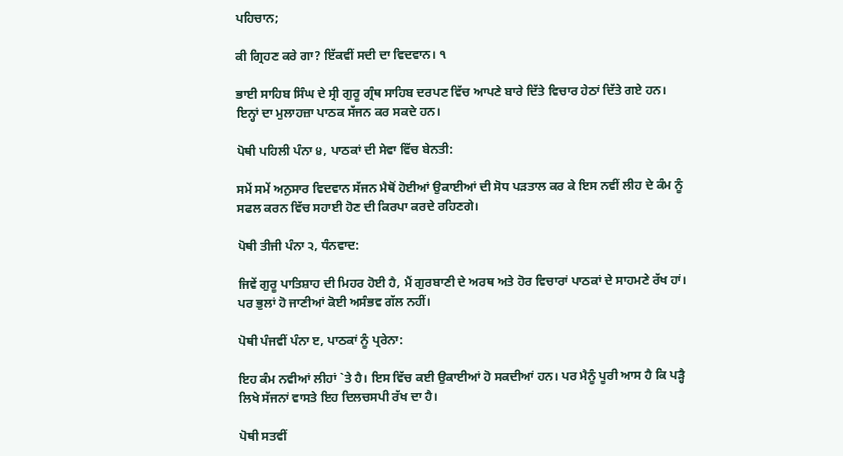ਪਹਿਚਾਨ;

ਕੀ ਗ੍ਰਿਹਣ ਕਰੇ ਗਾ? ਇੱਕਵੀਂ ਸਦੀ ਦਾ ਵਿਦਵਾਨ। ੧

ਭਾਈ ਸਾਹਿਬ ਸਿੰਘ ਦੇ ਸ੍ਰੀ ਗੁਰੂ ਗ੍ਰੰਥ ਸਾਹਿਬ ਦਰਪਣ ਵਿੱਚ ਆਪਣੇ ਬਾਰੇ ਦਿੱਤੇ ਵਿਚਾਰ ਹੇਠਾਂ ਦਿੱਤੇ ਗਏ ਹਨ। ਇਨ੍ਹਾਂ ਦਾ ਮੁਲਾਹਜ਼ਾ ਪਾਠਕ ਸੱਜਨ ਕਰ ਸਕਦੇ ਹਨ।

ਪੋਥੀ ਪਹਿਲੀ ਪੰਨਾ ੪, ਪਾਠਕਾਂ ਦੀ ਸੇਵਾ ਵਿੱਚ ਬੇਨਤੀ:

ਸਮੇਂ ਸਮੇਂ ਅਨੁਸਾਰ ਵਿਦਵਾਨ ਸੱਜਨ ਮੈਥੋਂ ਹੋਈਆਂ ਉਕਾਈਆਂ ਦੀ ਸੋਧ ਪੜਤਾਲ ਕਰ ਕੇ ਇਸ ਨਵੀਂ ਲੀਹ ਦੇ ਕੰਮ ਨੂੰ ਸਫਲ ਕਰਨ ਵਿੱਚ ਸਹਾਈ ਹੋਣ ਦੀ ਕਿਰਪਾ ਕਰਦੇ ਰਹਿਣਗੇ।

ਪੋਥੀ ਤੀਜੀ ਪੰਨਾ ੨, ਧੰਨਵਾਦ:

ਜਿਵੇਂ ਗੁਰੂ ਪਾਤਿਸ਼ਾਹ ਦੀ ਮਿਹਰ ਹੋਈ ਹੈ, ਮੈਂ ਗੁਰਬਾਣੀ ਦੇ ਅਰਥ ਅਤੇ ਹੋਰ ਵਿਚਾਰਾਂ ਪਾਠਕਾਂ ਦੇ ਸਾਹਮਣੇ ਰੱਖ ਹਾਂ। ਪਰ ਭੁਲਾਂ ਹੋ ਜਾਣੀਆਂ ਕੋਈ ਅਸੰਭਵ ਗੱਲ ਨਹੀਂ।

ਪੋਥੀ ਪੰਜਵੀਂ ਪੰਨਾ ੲ, ਪਾਠਕਾਂ ਨੂੰ ਪ੍ਰਰੇਨਾ:

ਇਹ ਕੰਮ ਨਵੀਆਂ ਲੀਹਾਂ `ਤੇ ਹੈ। ਇਸ ਵਿੱਚ ਕਈ ਉਕਾਈਆਂ ਹੋ ਸਕਦੀਆਂ ਹਨ। ਪਰ ਮੈਨੂੰ ਪੂਰੀ ਆਸ ਹੈ ਕਿ ਪੜ੍ਹੈ ਲਿਖੇ ਸੱਜਨਾਂ ਵਾਸਤੇ ਇਹ ਦਿਲਚਸਪੀ ਰੱਖ ਦਾ ਹੈ।

ਪੋਥੀ ਸਤਵੀਂ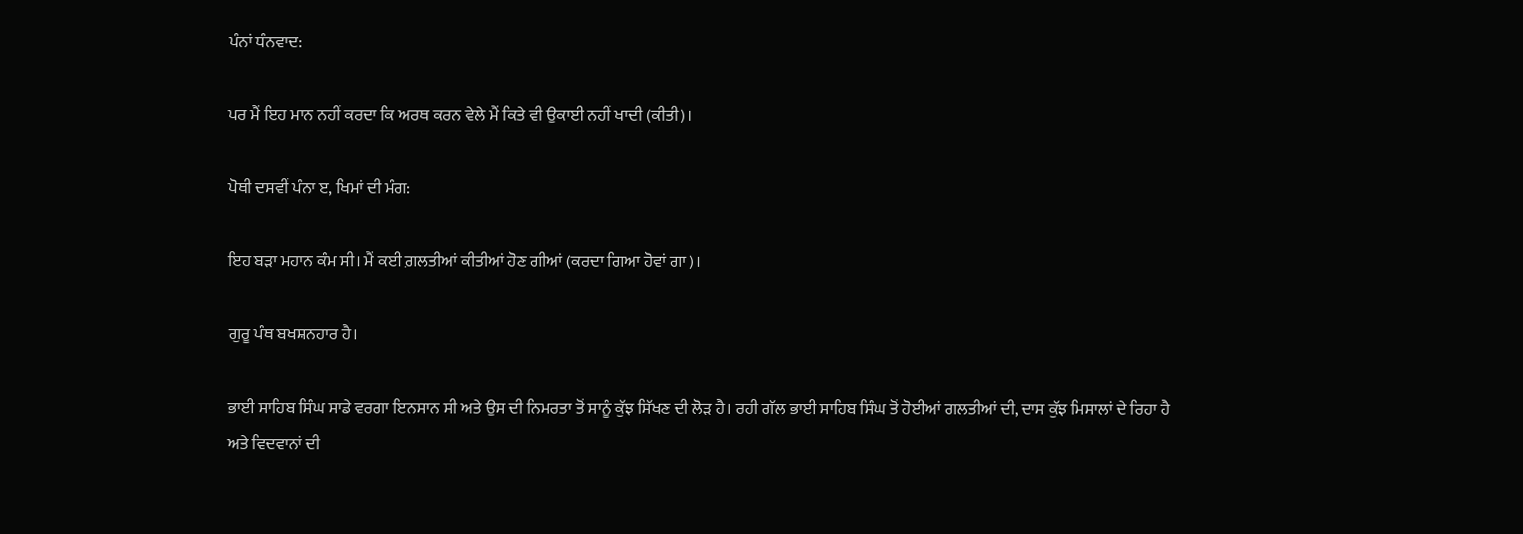ਪੰਨਾਂ ਧੰਨਵਾਦ:

ਪਰ ਮੈਂ ਇਹ ਮਾਨ ਨਹੀਂ ਕਰਦਾ ਕਿ ਅਰਥ ਕਰਨ ਵੇਲੇ ਮੈਂ ਕਿਤੇ ਵੀ ਉਕਾਈ ਨਹੀਂ ਖਾਦੀ (ਕੀਤੀ)।

ਪੋਥੀ ਦਸਵੀਂ ਪੰਨਾ ੲ, ਖਿਮਾਂ ਦੀ ਮੰਗ:

ਇਹ ਬੜਾ ਮਹਾਨ ਕੰਮ ਸੀ। ਮੈਂ ਕਈ ਗ਼ਲਤੀਆਂ ਕੀਤੀਆਂ ਹੋਣ ਗੀਆਂ (ਕਰਦਾ ਗਿਆ ਹੋਵਾਂ ਗਾ)।

ਗੁਰੂ ਪੰਥ ਬਖਸ਼ਨਹਾਰ ਹੈ।

ਭਾਈ ਸਾਹਿਬ ਸਿੰਘ ਸਾਡੇ ਵਰਗਾ ਇਨਸਾਨ ਸੀ ਅਤੇ ਉਸ ਦੀ ਨਿਮਰਤਾ ਤੋਂ ਸਾਨੂੰ ਕੁੱਝ ਸਿੱਖਣ ਦੀ ਲੋੜ ਹੈ। ਰਹੀ ਗੱਲ ਭਾਈ ਸਾਹਿਬ ਸਿੰਘ ਤੋਂ ਹੋਈਆਂ ਗਲਤੀਆਂ ਦੀ, ਦਾਸ ਕੁੱਝ ਮਿਸਾਲਾਂ ਦੇ ਰਿਹਾ ਹੈ ਅਤੇ ਵਿਦਵਾਨਾਂ ਦੀ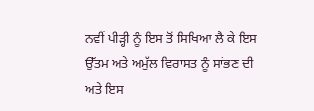ਨਵੀਂ ਪੀੜ੍ਹੀ ਨੂੰ ਇਸ ਤੋਂ ਸਿਖਿਆ ਲੈ ਕੇ ਇਸ ਉੱਤਮ ਅਤੇ ਅਮੁੱਲ ਵਿਰਾਸਤ ਨੂੰ ਸਾਂਭਣ ਦੀ ਅਤੇ ਇਸ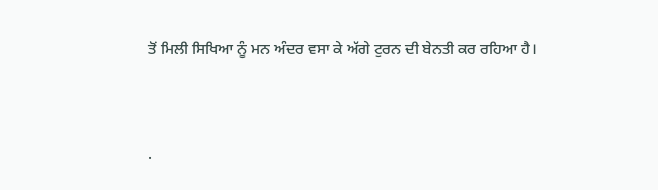ਤੋਂ ਮਿਲੀ ਸਿਖਿਆ ਨੂੰ ਮਨ ਅੰਦਰ ਵਸਾ ਕੇ ਅੱਗੇ ਟੁਰਨ ਦੀ ਬੇਨਤੀ ਕਰ ਰਹਿਆ ਹੈ।




.